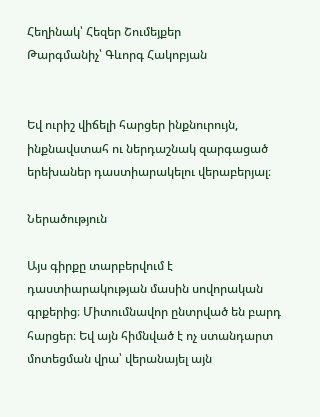Հեղինակ՝ Հեզեր Շումեյքեր
Թարգմանիչ՝ Գևորգ Հակոբյան


Եվ ուրիշ վիճելի հարցեր ինքնուրույն, ինքնավստահ ու ներդաշնակ զարգացած երեխաներ դաստիարակելու վերաբերյալ։

Ներածություն

Այս գիրքը տարբերվում է դաստիարակության մասին սովորական գրքերից։ Միտումնավոր ընտրված են բարդ հարցեր։ Եվ այն հիմնված է ոչ ստանդարտ մոտեցման վրա՝ վերանայել այն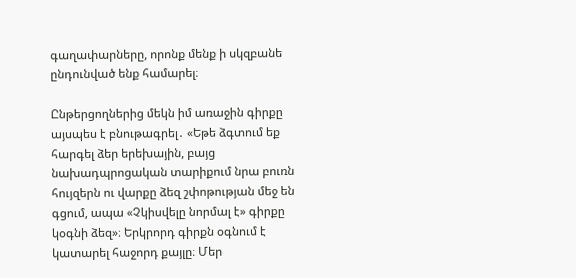գաղափարները, որոնք մենք ի սկզբանե ընդունված ենք համարել։

Ընթերցողներից մեկն իմ առաջին գիրքը այսպես է բնութագրել․ «Եթե ձգտում եք հարգել ձեր երեխային, բայց նախադպրոցական տարիքում նրա բուռն հույզերն ու վարքը ձեզ շփոթության մեջ են գցում, ապա «Չկիսվելը նորմալ է» գիրքը կօգնի ձեզ»։ Երկրորդ գիրքն օգնում է կատարել հաջորդ քայլը։ Մեր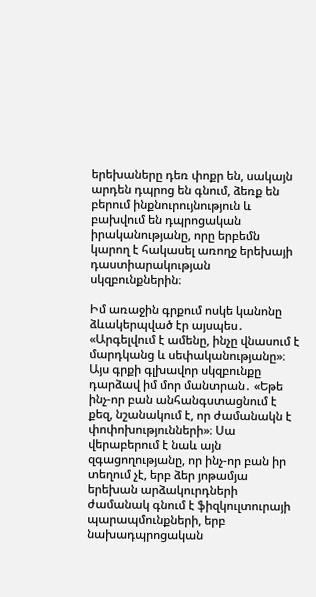երեխաները դեռ փոքր են, սակայն արդեն դպրոց են գնում, ձեռք են բերում ինքնուրույնություն և բախվում են դպրոցական իրականությանը, որը երբեմն կարող է հակասել առողջ երեխայի դաստիարակության սկզբունքներին։

Իմ առաջին գրքում ոսկե կանոնը ձևակերպված էր այսպես․ «Արգելվում է ամենը, ինչը վնասում է մարդկանց և սեփականությանը»։ Այս գրքի գլխավոր սկզբունքը դարձավ իմ մոր մանտրան․ «Եթե ինչ-որ բան անհանգստացնում է քեզ, նշանակում է, որ ժամանակն է փոփոխությունների»։ Սա վերաբերում է նաև այն զգացողությանը, որ ինչ-որ բան իր տեղում չէ, երբ ձեր յոթամյա երեխան արձակուրդների ժամանակ գնում է ֆիզկուլտուրայի պարապմունքների, երբ նախադպրոցական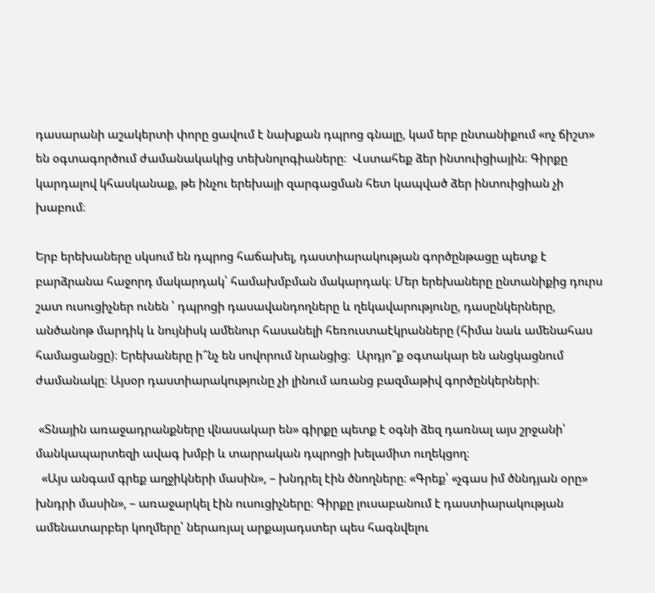դասարանի աշակերտի փորը ցավում է նախքան դպրոց գնալը, կամ երբ ընտանիքում «ոչ ճիշտ» են օգտագործում ժամանակակից տեխնոլոգիաները։  Վստահեք ձեր ինտուիցիային։ Գիրքը կարդալով կհասկանաք, թե ինչու երեխայի զարգացման հետ կապված ձեր ինտուիցիան չի խաբում։

Երբ երեխաները սկսում են դպրոց հաճախել, դաստիարակության գործընթացը պետք է բարձրանա հաջորդ մակարդակ՝ համախմբման մակարդակ։ Մեր երեխաները ընտանիքից դուրս շատ ուսուցիչներ ունեն ՝ դպրոցի դասավանդողները և ղեկավարությունը, դասընկերները, անծանոթ մարդիկ և նույնիսկ ամենուր հասանելի հեռուստաէկրանները (հիմա նաև ամենահաս համացանցը)։ Երեխաները ի՞նչ են սովորում նրանցից։  Արդյո՞ք օգտակար են անցկացնում ժամանակը։ Այսօր դաստիարակությունը չի լինում առանց բազմաթիվ գործընկերների։

 «Տնային առաջադրանքները վնասակար են» գիրքը պետք է օգնի ձեզ դառնալ այս շրջանի՝ մանկապարտեզի ավագ խմբի և տարրական դպրոցի խելամիտ ուղեկցող։
  «Այս անգամ գրեք աղջիկների մասին», – խնդրել էին ծնողները։ «Գրեք՝ «չգաս իմ ծննդյան օրը» խնդրի մասին», – առաջարկել էին ուսուցիչները։ Գիրքը լուսաբանում է դաստիարակության ամենատարբեր կողմերը՝ ներառյալ արքայադստեր պես հագնվելու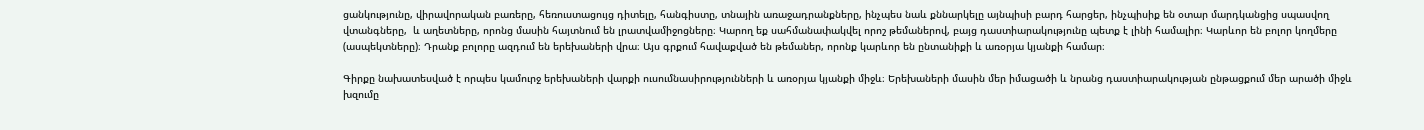ցանկությունը, վիրավորական բառերը, հեռուստացույց դիտելը, հանգիստը, տնային առաջադրանքները, ինչպես նաև քննարկելը այնպիսի բարդ հարցեր, ինչպիսիք են օտար մարդկանցից սպասվող վտանգները,  և աղետները, որոնց մասին հայտնում են լրատվամիջոցները։ Կարող եք սահմանափակվել որոշ թեմաներով, բայց դաստիարակությունը պետք է լինի համալիր։ Կարևոր են բոլոր կողմերը (ասպեկտները)։ Դրանք բոլորը ազդում են երեխաների վրա։ Այս գրքում հավաքված են թեմաներ, որոնք կարևոր են ընտանիքի և առօրյա կյանքի համար։

Գիրքը նախատեսված է որպես կամուրջ երեխաների վարքի ուսումնասիրությունների և առօրյա կյանքի միջև։ Երեխաների մասին մեր իմացածի և նրանց դաստիարակության ընթացքում մեր արածի միջև խզումը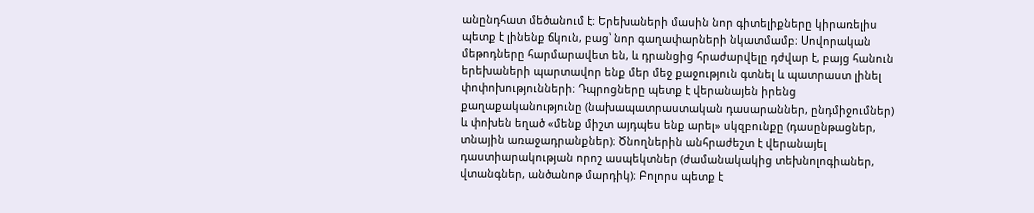անընդհատ մեծանում է։ Երեխաների մասին նոր գիտելիքները կիրառելիս պետք է լինենք ճկուն, բաց՝ նոր գաղափարների նկատմամբ։ Սովորական մեթոդները հարմարավետ են, և դրանցից հրաժարվելը դժվար է, բայց հանուն երեխաների պարտավոր ենք մեր մեջ քաջություն գտնել և պատրաստ լինել փոփոխությունների։ Դպրոցները պետք է վերանայեն իրենց քաղաքականությունը (նախապատրաստական դասարաններ, ընդմիջումներ) և փոխեն եղած «մենք միշտ այդպես ենք արել» սկզբունքը (դասընթացներ, տնային առաջադրանքներ)։ Ծնողներին անհրաժեշտ է վերանայել դաստիարակության որոշ ասպեկտներ (ժամանակակից տեխնոլոգիաներ, վտանգներ, անծանոթ մարդիկ)։ Բոլորս պետք է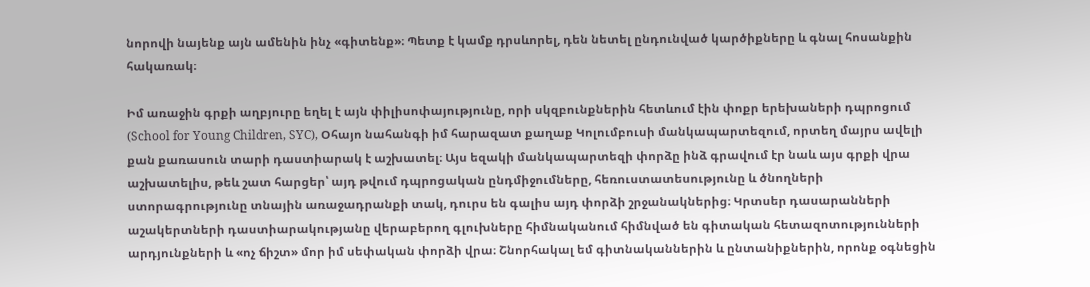նորովի նայենք այն ամենին ինչ «գիտենք»։ Պետք է կամք դրսևորել, դեն նետել ընդունված կարծիքները և գնալ հոսանքին հակառակ։

Իմ առաջին գրքի աղբյուրը եղել է այն փիլիսոփայությունը, որի սկզբունքներին հետևում էին փոքր երեխաների դպրոցում (School for Young Children, SYC), Օհայո նահանգի իմ հարազատ քաղաք Կոլումբուսի մանկապարտեզում, որտեղ մայրս ավելի քան քառասուն տարի դաստիարակ է աշխատել։ Այս եզակի մանկապարտեզի փորձը ինձ գրավում էր նաև այս գրքի վրա աշխատելիս, թեև շատ հարցեր՝ այդ թվում դպրոցական ընդմիջումները, հեռուստատեսությունը և ծնողների ստորագրությունը տնային առաջադրանքի տակ, դուրս են գալիս այդ փորձի շրջանակներից։ Կրտսեր դասարանների աշակերտների դաստիարակությանը վերաբերող գլուխները հիմնականում հիմնված են գիտական հետազոտությունների արդյունքների և «ոչ ճիշտ» մոր իմ սեփական փորձի վրա։ Շնորհակալ եմ գիտնականներին և ընտանիքներին, որոնք օգնեցին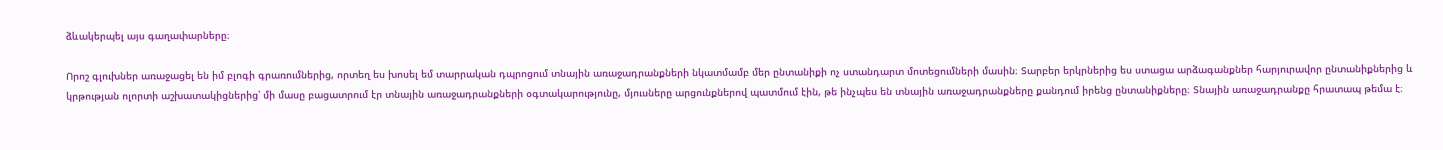ձևակերպել այս գաղափարները։

Որոշ գլուխներ առաջացել են իմ բլոգի գրառումներից, որտեղ ես խոսել եմ տարրական դպրոցում տնային առաջադրանքների նկատմամբ մեր ընտանիքի ոչ ստանդարտ մոտեցումների մասին։ Տարբեր երկրներից ես ստացա արձագանքներ հարյուրավոր ընտանիքներից և կրթության ոլորտի աշխատակիցներից՝ մի մասը բացատրում էր տնային առաջադրանքների օգտակարությունը, մյուսները արցունքներով պատմում էին, թե ինչպես են տնային առաջադրանքները քանդում իրենց ընտանիքները։ Տնային առաջադրանքը հրատապ թեմա է։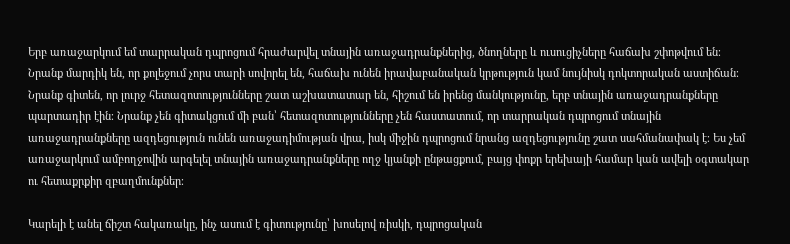Երբ առաջարկում եմ տարրական դպրոցում հրաժարվել տնային առաջադրանքներից, ծնողները և ուսուցիչները հաճախ շփոթվում են։ Նրանք մարդիկ են, որ քոլեջում չորս տարի սովորել են, հաճախ ունեն իրավաբանական կրթություն կամ նույնիսկ դոկտորական աստիճան։ Նրանք գիտեն, որ լուրջ հետազոտությունները շատ աշխատատար են, հիշում են իրենց մանկությունը, երբ տնային առաջադրանքները պարտադիր էին։ Նրանք չեն գիտակցում մի բան՝ հետազոտությունները չեն հաստատում, որ տարրական դպրոցում տնային առաջադրանքները ազդեցություն ունեն առաջադիմության վրա, իսկ միջին դպրոցում նրանց ազդեցությունը շատ սահմանափակ է։ Ես չեմ առաջարկում ամբողջովին արգելել տնային առաջադրանքները ողջ կյանքի ընթացքում, բայց փոքր երեխայի համար կան ավելի օգտակար ու հետաքրքիր զբաղմունքներ։

Կարելի է անել ճիշտ հակառակը, ինչ ասում է գիտությունը՝ խոսելով ռիսկի, դպրոցական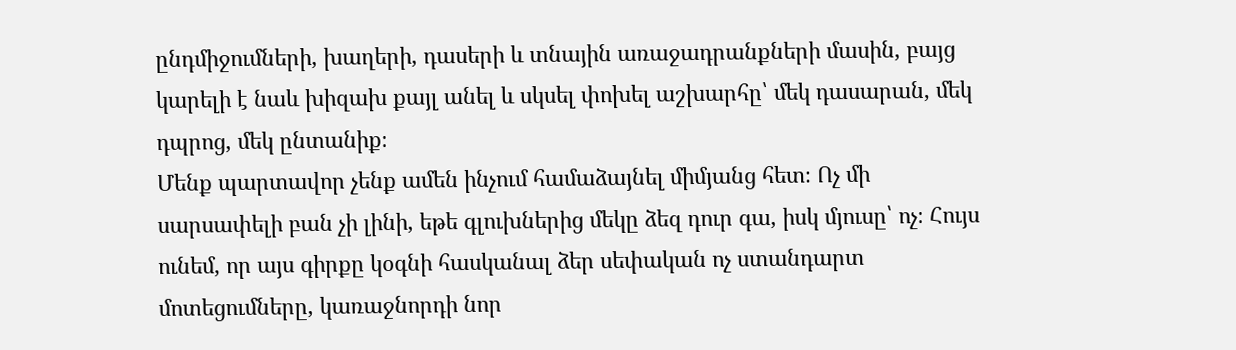ընդմիջումների, խաղերի, դասերի և տնային առաջադրանքների մասին, բայց կարելի է նաև խիզախ քայլ անել և սկսել փոխել աշխարհը՝ մեկ դասարան, մեկ դպրոց, մեկ ընտանիք։
Մենք պարտավոր չենք ամեն ինչում համաձայնել միմյանց հետ։ Ոչ մի սարսափելի բան չի լինի, եթե գլուխներից մեկը ձեզ դուր գա, իսկ մյուսը՝ ոչ։ Հույս ունեմ, որ այս գիրքը կօգնի հասկանալ ձեր սեփական ոչ ստանդարտ մոտեցումները, կառաջնորդի նոր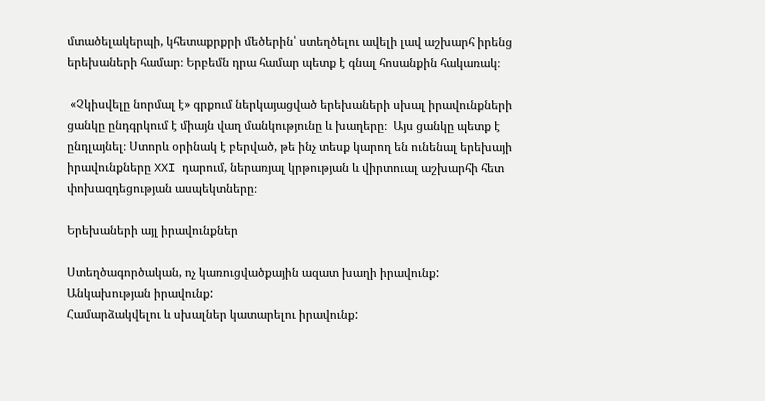մտածելակերպի, կհետաքրքրի մեծերին՝ ստեղծելու ավելի լավ աշխարհ իրենց երեխաների համար։ Երբեմն դրա համար պետք է գնալ հոսանքին հակառակ։

 «Չկիսվելը նորմալ է» գրքում ներկայացված երեխաների սխալ իրավունքների ցանկը ընդգրկում է միայն վաղ մանկությունը և խաղերը։  Այս ցանկը պետք է ընդլայնել։ Ստորև օրինակ է բերված, թե ինչ տեսք կարող են ունենալ երեխայի իրավունքները XXI դարում, ներառյալ կրթության և վիրտուալ աշխարհի հետ փոխազդեցության ասպեկտները։

Երեխաների այլ իրավունքներ

Ստեղծագործական, ոչ կառուցվածքային ազատ խաղի իրավունք:
Անկախության իրավունք:
Համարձակվելու և սխալներ կատարելու իրավունք: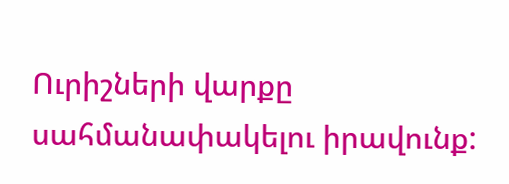Ուրիշների վարքը սահմանափակելու իրավունք: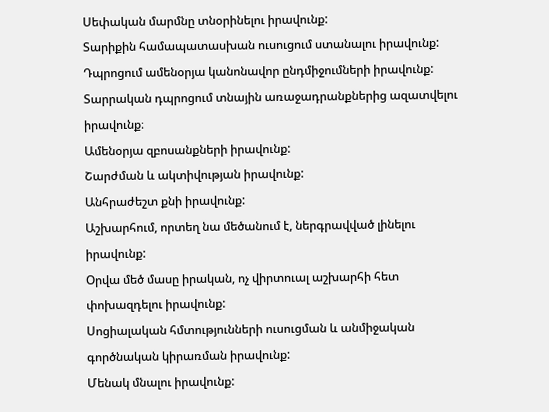Սեփական մարմնը տնօրինելու իրավունք:
Տարիքին համապատասխան ուսուցում ստանալու իրավունք:
Դպրոցում ամենօրյա կանոնավոր ընդմիջումների իրավունք:
Տարրական դպրոցում տնային առաջադրանքներից ազատվելու իրավունք։
Ամենօրյա զբոսանքների իրավունք:
Շարժման և ակտիվության իրավունք:
Անհրաժեշտ քնի իրավունք:
Աշխարհում, որտեղ նա մեծանում է, ներգրավված լինելու իրավունք:
Օրվա մեծ մասը իրական, ոչ վիրտուալ աշխարհի հետ փոխազդելու իրավունք:
Սոցիալական հմտությունների ուսուցման և անմիջական գործնական կիրառման իրավունք:
Մենակ մնալու իրավունք: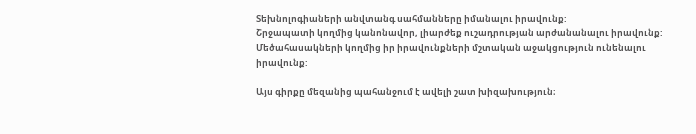Տեխնոլոգիաների անվտանգ սահմանները իմանալու իրավունք:
Շրջապատի կողմից կանոնավոր, լիարժեք ուշադրության արժանանալու իրավունք:
Մեծահասակների կողմից իր իրավունքների մշտական աջակցություն ունենալու իրավունք:

Այս գիրքը մեզանից պահանջում է ավելի շատ խիզախություն։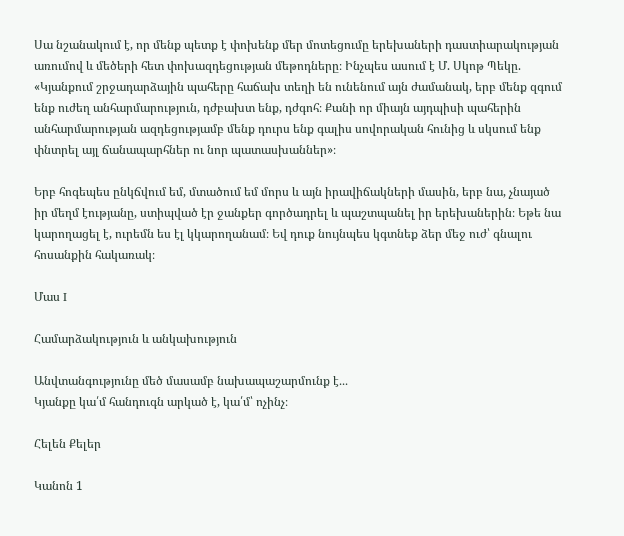Սա նշանակում է, որ մենք պետք է փոխենք մեր մոտեցումը երեխաների դաստիարակության առումով և մեծերի հետ փոխազդեցության մեթոդները։ Ինչպես ասում է Մ. Սկոթ Պեկը. «Կյանքում շրջադարձային պահերը հաճախ տեղի են ունենում այն ժամանակ, երբ մենք զգում ենք ուժեղ անհարմարություն, դժբախտ ենք, դժգոհ։ Քանի որ միայն այդպիսի պահերին անհարմարության ազդեցությամբ մենք դուրս ենք գալիս սովորական հունից և սկսում ենք փնտրել այլ ճանապարհներ ու նոր պատասխաններ»։

Երբ հոգեպես ընկճվում եմ, մտածում եմ մորս և այն իրավիճակների մասին, երբ նա, չնայած իր մեղմ էությանը, ստիպված էր ջանքեր գործադրել և պաշտպանել իր երեխաներին։ Եթե նա կարողացել է, ուրեմն ես էլ կկարողանամ։ Եվ դուք նույնպես կգտնեք ձեր մեջ ուժ՝ գնալու հոսանքին հակառակ։

Մաս I

Համարձակություն և անկախություն

Անվտանգությունը մեծ մասամբ նախապաշարմունք է․․․
Կյանքը կա՛մ հանդուգն արկած է, կա՛մ՝ ոչինչ։

Հելեն Քելեր

Կանոն 1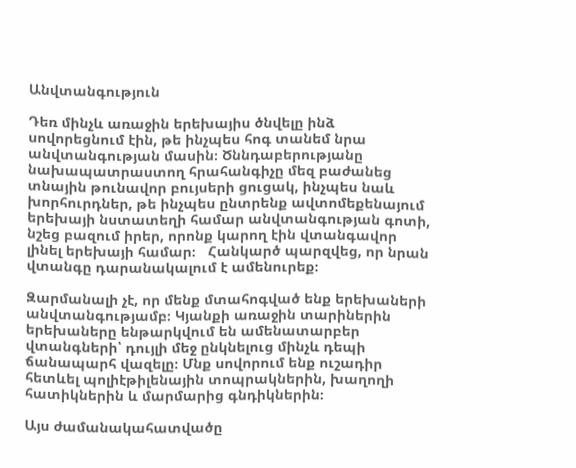Անվտանգություն

Դեռ մինչև առաջին երեխայիս ծնվելը ինձ սովորեցնում էին, թե ինչպես հոգ տանեմ նրա անվտանգության մասին։ Ծննդաբերությանը  նախապատրաստող հրահանգիչը մեզ բաժանեց տնային թունավոր բույսերի ցուցակ, ինչպես նաև խորհուրդներ, թե ինչպես ընտրենք ավտոմեքենայում երեխայի նստատեղի համար անվտանգության գոտի, նշեց բազում իրեր, որոնք կարող էին վտանգավոր լինել երեխայի համար։   Հանկարծ պարզվեց, որ նրան վտանգը դարանակալում է ամենուրեք։

Զարմանալի չէ, որ մենք մտահոգված ենք երեխաների անվտանգությամբ։ Կյանքի առաջին տարիներին երեխաները ենթարկվում են ամենատարբեր վտանգների՝ դույլի մեջ ընկնելուց մինչև դեպի ճանապարհ վազելը։ Մնք սովորում ենք ուշադիր հետևել պոլիէթիլենային տոպրակներին, խաղողի հատիկներին և մարմարից գնդիկներին։

Այս ժամանակահատվածը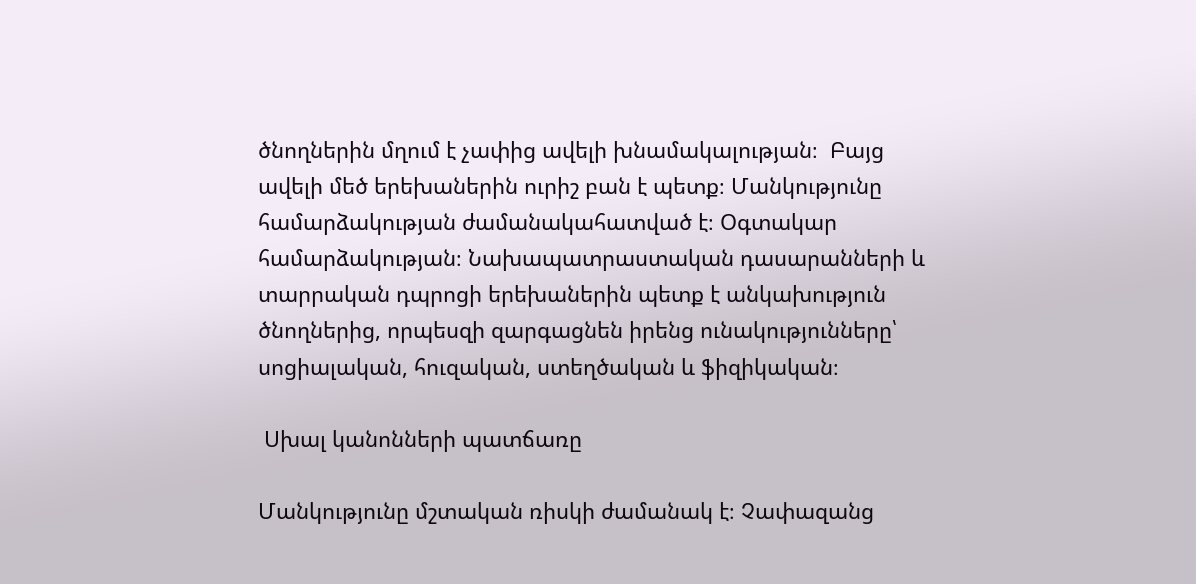ծնողներին մղում է չափից ավելի խնամակալության։  Բայց  ավելի մեծ երեխաներին ուրիշ բան է պետք։ Մանկությունը համարձակության ժամանակահատված է։ Օգտակար համարձակության։ Նախապատրաստական դասարանների և տարրական դպրոցի երեխաներին պետք է անկախություն ծնողներից, որպեսզի զարգացնեն իրենց ունակությունները՝ սոցիալական, հուզական, ստեղծական և ֆիզիկական։

 Սխալ կանոնների պատճառը

Մանկությունը մշտական ռիսկի ժամանակ է։ Չափազանց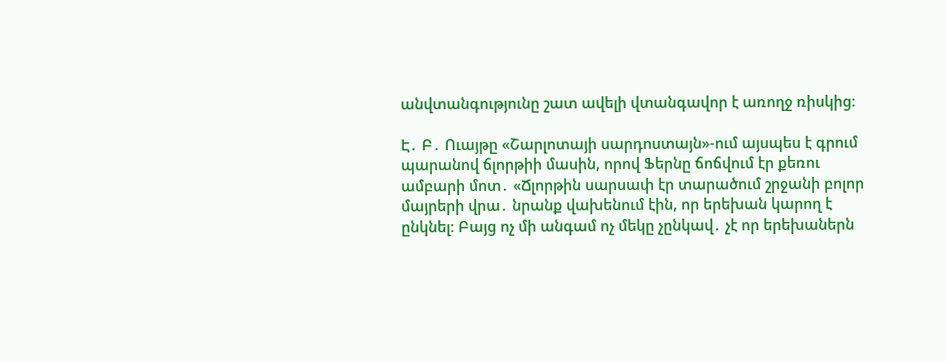անվտանգությունը շատ ավելի վտանգավոր է առողջ ռիսկից։

Է․ Բ․ Ուայթը «Շարլոտայի սարդոստայն»-ում այսպես է գրում պարանով ճլորթիի մասին, որով Ֆերնը ճոճվում էր քեռու ամբարի մոտ․ «Ճլորթին սարսափ էր տարածում շրջանի բոլոր մայրերի վրա․ նրանք վախենում էին, որ երեխան կարող է ընկնել։ Բայց ոչ մի անգամ ոչ մեկը չընկավ․ չէ որ երեխաներն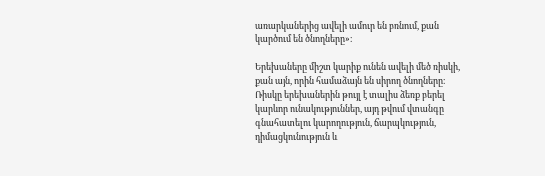առարկաներից ավելի ամուր են բռնում, քան կարծում են ծնողները»։

Երեխաները միշտ կարիք ունեն ավելի մեծ ռիսկի, քան այն, որին համաձայն են սիրող ծնողները։ Ռիսկը երեխաներին թույլ է տալիս ձեռք բերել կարևոր ունակություններ, այդ թվում վտանգը գնահատելու կարողություն, ճարպկություն, դիմացկունություն և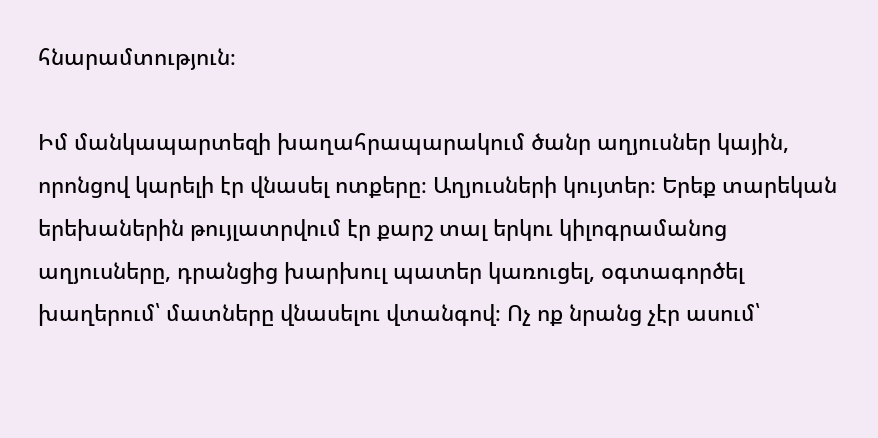հնարամտություն։

Իմ մանկապարտեզի խաղահրապարակում ծանր աղյուսներ կային, որոնցով կարելի էր վնասել ոտքերը։ Աղյուսների կույտեր։ Երեք տարեկան երեխաներին թույլատրվում էր քարշ տալ երկու կիլոգրամանոց աղյուսները, դրանցից խարխուլ պատեր կառուցել, օգտագործել խաղերում՝ մատները վնասելու վտանգով։ Ոչ ոք նրանց չէր ասում՝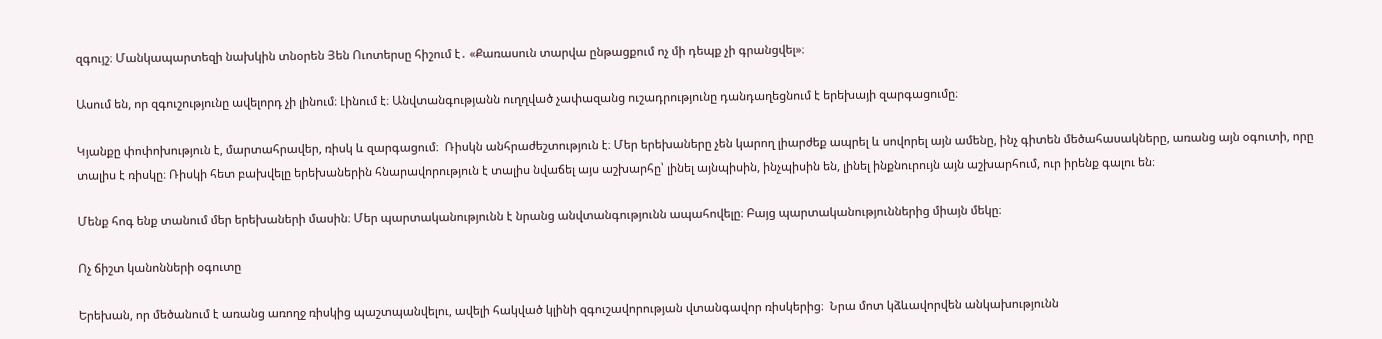զգույշ։ Մանկապարտեզի նախկին տնօրեն Յեն Ուոտերսը հիշում է․ «Քառասուն տարվա ընթացքում ոչ մի դեպք չի գրանցվել»։

Ասում են, որ զգուշությունը ավելորդ չի լինում։ Լինում է։ Անվտանգությանն ուղղված չափազանց ուշադրությունը դանդաղեցնում է երեխայի զարգացումը։

Կյանքը փոփոխություն է, մարտահրավեր, ռիսկ և զարգացում։  Ռիսկն անհրաժեշտություն է։ Մեր երեխաները չեն կարող լիարժեք ապրել և սովորել այն ամենը, ինչ գիտեն մեծահասակները, առանց այն օգուտի, որը տալիս է ռիսկը։ Ռիսկի հետ բախվելը երեխաներին հնարավորություն է տալիս նվաճել այս աշխարհը՝ լինել այնպիսին, ինչպիսին են, լինել ինքնուրույն այն աշխարհում, ուր իրենք գալու են։

Մենք հոգ ենք տանում մեր երեխաների մասին։ Մեր պարտականությունն է նրանց անվտանգությունն ապահովելը։ Բայց պարտականություններից միայն մեկը։

Ոչ ճիշտ կանոնների օգուտը

Երեխան, որ մեծանում է առանց առողջ ռիսկից պաշտպանվելու, ավելի հակված կլինի զգուշավորության վտանգավոր ռիսկերից։  Նրա մոտ կձևավորվեն անկախությունն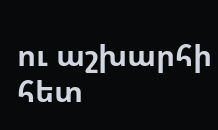ու աշխարհի հետ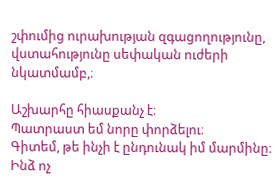շփումից ուրախության զգացողությունը, վստահությունը սեփական ուժերի նկատմամբ,։

Աշխարհը հիասքանչ է։
Պատրաստ եմ նորը փորձելու։
Գիտեմ, թե ինչի է ընդունակ իմ մարմինը։
Ինձ ոչ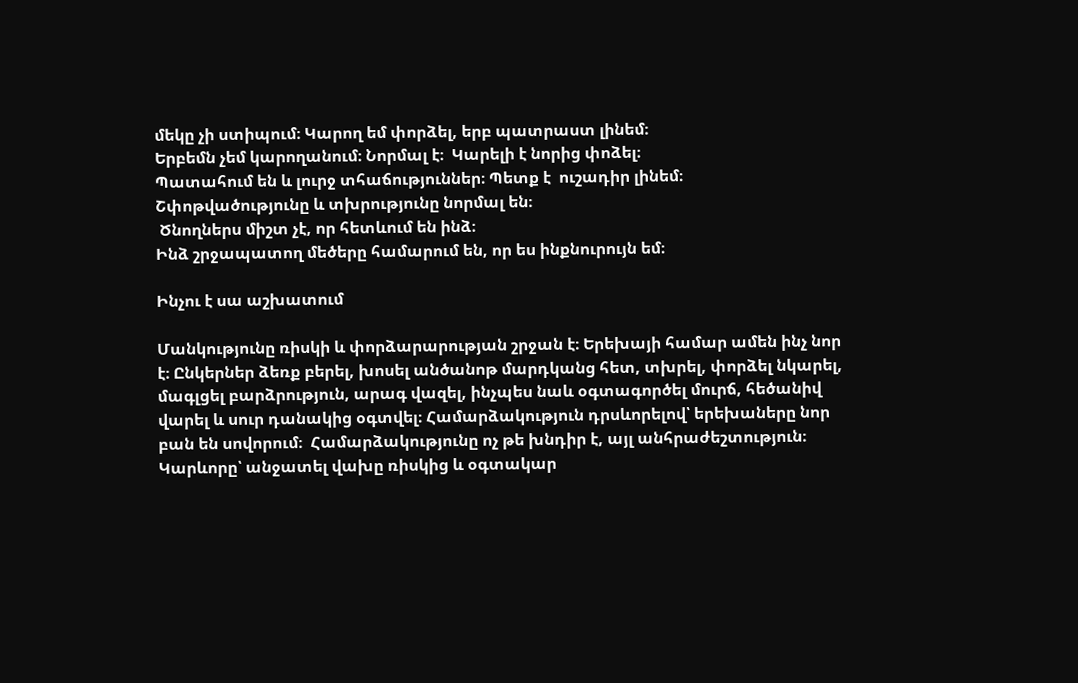մեկը չի ստիպում։ Կարող եմ փորձել, երբ պատրաստ լինեմ։
Երբեմն չեմ կարողանում։ Նորմալ է։  Կարելի է նորից փոձել։
Պատահում են և լուրջ տհաճություններ։ Պետք է  ուշադիր լինեմ։
Շփոթվածությունը և տխրությունը նորմալ են։
 Ծնողներս միշտ չէ, որ հետևում են ինձ։
Ինձ շրջապատող մեծերը համարում են, որ ես ինքնուրույն եմ։

Ինչու է սա աշխատում

Մանկությունը ռիսկի և փորձարարության շրջան է։ Երեխայի համար ամեն ինչ նոր է։ Ընկերներ ձեռք բերել, խոսել անծանոթ մարդկանց հետ, տխրել, փորձել նկարել, մագլցել բարձրություն, արագ վազել, ինչպես նաև օգտագործել մուրճ, հեծանիվ վարել և սուր դանակից օգտվել։ Համարձակություն դրսևորելով՝ երեխաները նոր բան են սովորում։  Համարձակությունը ոչ թե խնդիր է, այլ անհրաժեշտություն։ Կարևորը՝ անջատել վախը ռիսկից և օգտակար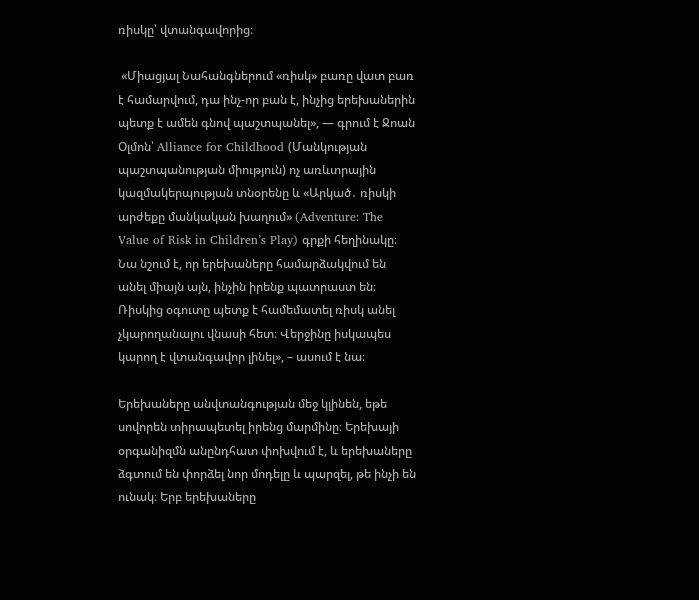ռիսկը՝ վտանգավորից։

 «Միացյալ Նահանգներում «ռիսկ» բառը վատ բառ է համարվում, դա ինչ-որ բան է, ինչից երեխաներին պետք է ամեն գնով պաշտպանել», — գրում է Ջոան Օլմոն՝ Alliance for Childhood (Մանկության պաշտպանության միություն) ոչ առևտրային կազմակերպության տնօրենը և «Արկած․ ռիսկի արժեքը մանկական խաղում» (Adventure: The Value of Risk in Children’s Play) գրքի հեղինակը։ Նա նշում է, որ երեխաները համարձակվում են անել միայն այն, ինչին իրենք պատրաստ են։ Ռիսկից օգուտը պետք է համեմատել ռիսկ անել չկարողանալու վնասի հետ։ Վերջինը իսկապես կարող է վտանգավոր լինել», – ասում է նա։

Երեխաները անվտանգության մեջ կլինեն, եթե սովորեն տիրապետել իրենց մարմինը։ Երեխայի օրգանիզմն անընդհատ փոխվում է, և երեխաները ձգտում են փորձել նոր մոդելը և պարզել, թե ինչի են ունակ։ Երբ երեխաները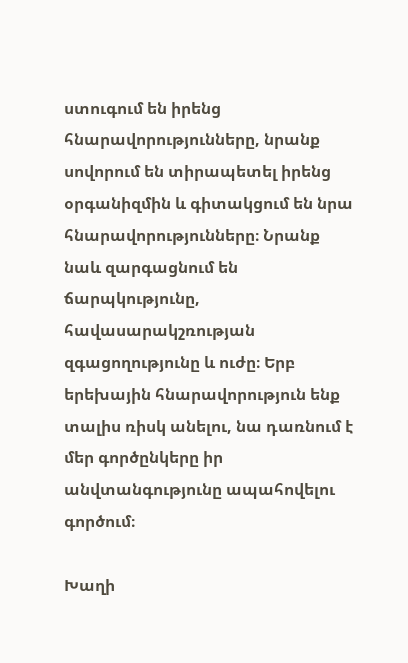ստուգում են իրենց հնարավորությունները, նրանք սովորում են տիրապետել իրենց օրգանիզմին և գիտակցում են նրա հնարավորությունները։ Նրանք նաև զարգացնում են ճարպկությունը, հավասարակշռության զգացողությունը և ուժը։ Երբ երեխային հնարավորություն ենք տալիս ռիսկ անելու, նա դառնում է մեր գործընկերը իր անվտանգությունը ապահովելու գործում։

Խաղի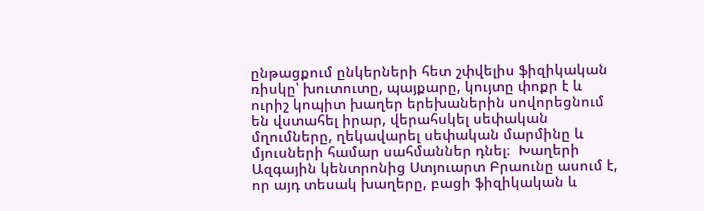ընթացքում ընկերների հետ շփվելիս ֆիզիկական ռիսկը՝ խուտուտը, պայքարը, կույտը փոքր է և ուրիշ կոպիտ խաղեր երեխաներին սովորեցնում են վստահել իրար, վերահսկել սեփական մղումները, ղեկավարել սեփական մարմինը և մյուսների համար սահմաններ դնել։  Խաղերի Ազգային կենտրոնից Ստյուարտ Բրաունը ասում է, որ այդ տեսակ խաղերը, բացի ֆիզիկական և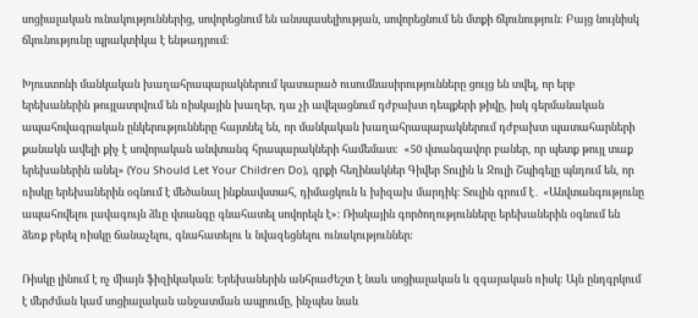սոցիալական ունակություններից, սովորեցնում են անսպասելիության, սովորեցնում են մտքի ճկունություն։ Բայց նույնիսկ ճկունությունը պրակտիկա է ենթադրում։

Խյուստոնի մանկական խաղահրապարակներում կատարած ուսումնասիրությունները ցույց են տվել, որ երբ երեխաներին թույլատրվում են ռիսկային խաղեր, դա չի ավելացնում դժբախտ դեպքերի թիվը, իսկ գերմանական ապահովագրական ընկերությունները հայտնել են, որ մանկական խաղահրապարակներում դժբախտ պատահարների քանակն ավելի քիչ է սովորական անվտանգ հրապարակների համեմատ։  «50 վտանգավոր բաներ, որ պետք թույլ տաք երեխաներին անել» (You Should Let Your Children Do), գրքի հեղինակներ Գիվեր Տուլին և Ջուլի Շպիգելը պնդում են, որ ռիսկը երեխաներին օգնում է մեծանալ ինքնավստահ, դիմացկուն և խիզախ մարդիկ։ Տուլին գրում է․ «Անվտանգությունը ապահովելու լավագույն ձևը վտանգը գնահատել սովորելն է»։ Ռիսկային գործողությունները երեխաներին օգնում են ձեռք բերել ռիսկը ճանաչելու, գնահատելու և նվազեցնելու ունակություններ։

Ռիսկը լինում է ոչ միայն ֆիզիկական։ Երեխաներին անհրաժեշտ է նաև սոցիալական և զգայական ռիսկ։ Այն ընդգրկում է մերժման կամ սոցիալական անջատման ապրումը, ինչպես նաև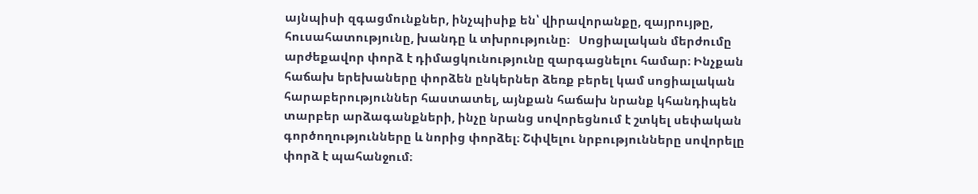այնպիսի զգացմունքներ, ինչպիսիք են՝ վիրավորանքը, զայրույթը, հուսահատությունը, խանդը և տխրությունը։   Սոցիալական մերժումը արժեքավոր փորձ է դիմացկունությունը զարգացնելու համար։ Ինչքան հաճախ երեխաները փորձեն ընկերներ ձեռք բերել կամ սոցիալական հարաբերություններ հաստատել, այնքան հաճախ նրանք կհանդիպեն տարբեր արձագանքների, ինչը նրանց սովորեցնում է շտկել սեփական գործողությունները և նորից փորձել։ Շփվելու նրբությունները սովորելը փորձ է պահանջում։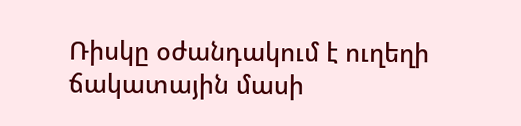Ռիսկը օժանդակում է ուղեղի ճակատային մասի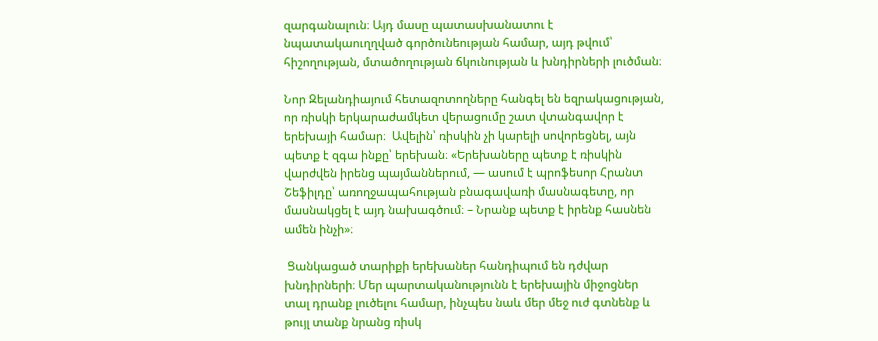զարգանալուն։ Այդ մասը պատասխանատու է նպատակաուղղված գործունեության համար, այդ թվում՝ հիշողության, մտածողության ճկունության և խնդիրների լուծման։

Նոր Զելանդիայում հետազոտողները հանգել են եզրակացության, որ ռիսկի երկարաժամկետ վերացումը շատ վտանգավոր է երեխայի համար։  Ավելին՝ ռիսկին չի կարելի սովորեցնել, այն պետք է զգա ինքը՝ երեխան։ «Երեխաները պետք է ռիսկին վարժվեն իրենց պայմաններում, — ասում է պրոֆեսոր Հրանտ Շեֆիլդը՝ առողջապահության բնագավառի մասնագետը, որ մասնակցել է այդ նախագծում։ – Նրանք պետք է իրենք հասնեն ամեն ինչի»։

 Ցանկացած տարիքի երեխաներ հանդիպում են դժվար խնդիրների։ Մեր պարտականությունն է երեխային միջոցներ տալ դրանք լուծելու համար, ինչպես նաև մեր մեջ ուժ գտնենք և թույլ տանք նրանց ռիսկ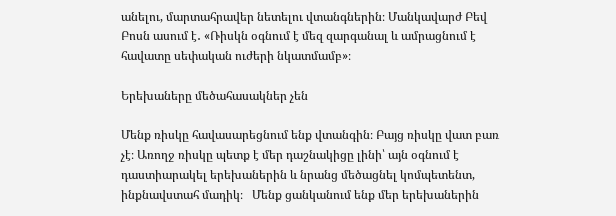անելու, մարտահրավեր նետելու վտանգներին։ Մանկավարժ Բեվ Բոսն ասում է․ «Ռիսկն օգնում է մեզ զարգանալ և ամրացնում է հավատը սեփական ուժերի նկատմամբ»։

Երեխաները մեծահասակներ չեն

Մենք ռիսկը հավասարեցնում ենք վտանգին։ Բայց ռիսկը վատ բառ չէ։ Առողջ ռիսկը պետք է մեր դաշնակիցը լինի՝ այն օգնում է դաստիարակել երեխաներին և նրանց մեծացնել կոմպետենտ, ինքնավստահ մադիկ։   Մենք ցանկանում ենք մեր երեխաներին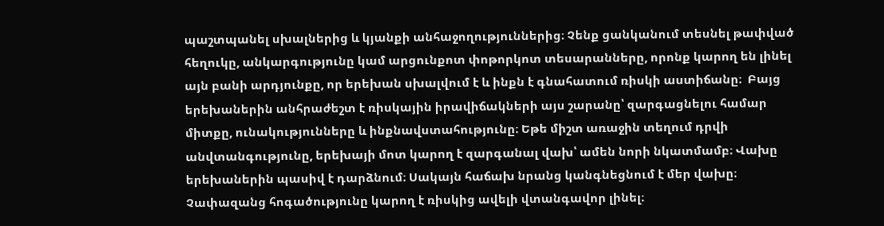պաշտպանել սխալներից և կյանքի անհաջողություններից։ Չենք ցանկանում տեսնել թափված հեղուկը, անկարգությունը կամ արցունքոտ փոթորկոտ տեսարանները, որոնք կարող են լինել այն բանի արդյունքը, որ երեխան սխալվում է և ինքն է գնահատում ռիսկի աստիճանը։  Բայց երեխաներին անհրաժեշտ է ռիսկային իրավիճակների այս շարանը՝ զարգացնելու համար միտքը, ունակությունները և ինքնավստահությունը։ Եթե միշտ առաջին տեղում դրվի անվտանգությունը, երեխայի մոտ կարող է զարգանալ վախ՝ ամեն նորի նկատմամբ։ Վախը երեխաներին պասիվ է դարձնում։ Սակայն հաճախ նրանց կանգնեցնում է մեր վախը։ Չափազանց հոգածությունը կարող է ռիսկից ավելի վտանգավոր լինել։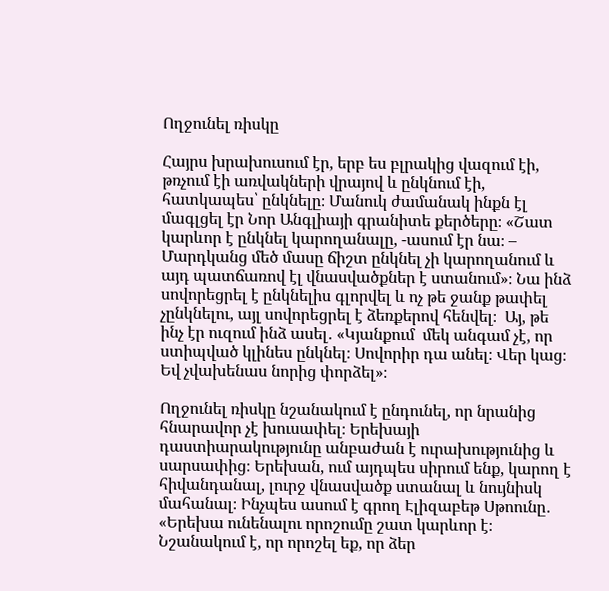Ողջունել ռիսկը

Հայրս խրախուսում էր, երբ ես բլրակից վազում էի, թռչում էի առվակների վրայով և ընկնում էի, հատկապես՝ ընկնելը։ Մանուկ ժամանակ ինքն էլ մագլցել էր Նոր Անգլիայի գրանիտե քերծերը։ «Շատ կարևոր է ընկնել կարողանալը, -ասում էր նա։ – Մարդկանց մեծ մասը ճիշտ ընկնել չի կարողանում և այդ պատճառով էլ վնասվածքներ է ստանում»։ Նա ինձ սովորեցրել է ընկնելիս գլորվել և ոչ թե ջանք թափել չընկնելու, այլ սովորեցրել է ձեռքերով հենվել։  Այ, թե ինչ էր ուզում ինձ ասել․ «Կյանքում  մեկ անգամ չէ, որ ստիպված կլինես ընկնել։ Սովորիր դա անել։ Վեր կաց։ Եվ չվախենաս նորից փորձել»։

Ողջունել ռիսկը նշանակում է ընդունել, որ նրանից հնարավոր չէ խուսափել։ Երեխայի դաստիարակությունը անբաժան է ուրախությունից և սարսափից։ Երեխան, ում այդպես սիրում ենք, կարող է հիվանդանալ, լուրջ վնասվածք ստանալ և նույնիսկ մահանալ։ Ինչպես ասում է գրող Էլիզաբեթ Սթոունը․ «Երեխա ունենալու որոշումը շատ կարևոր է։ Նշանակում է, որ որոշել եք, որ ձեր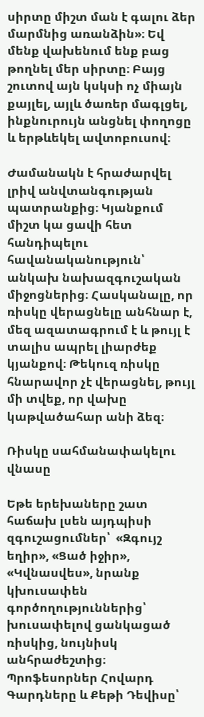սիրտը միշտ ման է գալու ձեր մարմնից առանձին»։ Եվ մենք վախենում ենք բաց թողնել մեր սիրտը։ Բայց շուտով այն կսկսի ոչ միայն քայլել, այլև ծառեր մագլցել, ինքնուրույն անցնել փողոցը և երթևեկել ավտոբուսով։

Ժամանակն է հրաժարվել լրիվ անվտանգության պատրանքից։ Կյանքում միշտ կա ցավի հետ հանդիպելու հավանականություն՝ անկախ նախազգուշական միջոցներից։ Հասկանալը, որ ռիսկը վերացնելը անհնար է, մեզ ազատագրում է և թույլ է տալիս ապրել լիարժեք կյանքով։ Թեկուզ ռիսկը հնարավոր չէ վերացնել, թույլ մի տվեք, որ վախը կաթվածահար անի ձեզ։

Ռիսկը սահմանափակելու վնասը

Եթե երեխաները շատ հաճախ լսեն այդպիսի զգուշացումներ՝  «Զգույշ եղիր», «Ցած իջիր», «Կվնասվես», նրանք կխուսափեն գործողություններից՝ խուսափելով ցանկացած ռիսկից, նույնիսկ անհրաժեշտից։ Պրոֆեսորներ Հովարդ Գարդները և Քեթի Դեվիսը՝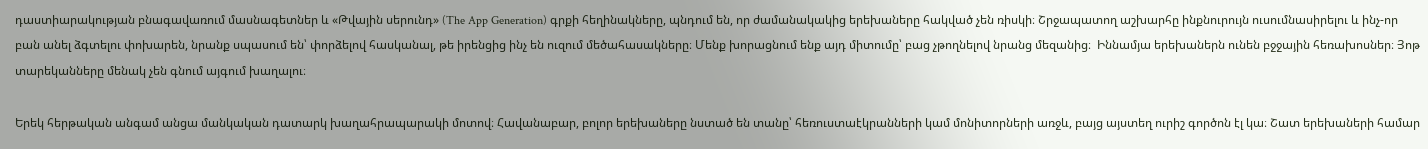դաստիարակության բնագավառում մասնագետներ և «Թվային սերունդ» (The App Generation) գրքի հեղինակները, պնդում են, որ ժամանակակից երեխաները հակված չեն ռիսկի։ Շրջապատող աշխարհը ինքնուրույն ուսումնասիրելու և ինչ-որ բան անել ձգտելու փոխարեն, նրանք սպասում են՝ փորձելով հասկանալ, թե իրենցից ինչ են ուզում մեծահասակները։ Մենք խորացնում ենք այդ միտումը՝ բաց չթողնելով նրանց մեզանից։  Իննամյա երեխաներն ունեն բջջային հեռախոսներ։ Յոթ տարեկանները մենակ չեն գնում այգում խաղալու։

Երեկ հերթական անգամ անցա մանկական դատարկ խաղահրապարակի մոտով։ Հավանաբար, բոլոր երեխաները նստած են տանը՝ հեռուստաէկրանների կամ մոնիտորների առջև, բայց այստեղ ուրիշ գործոն էլ կա։ Շատ երեխաների համար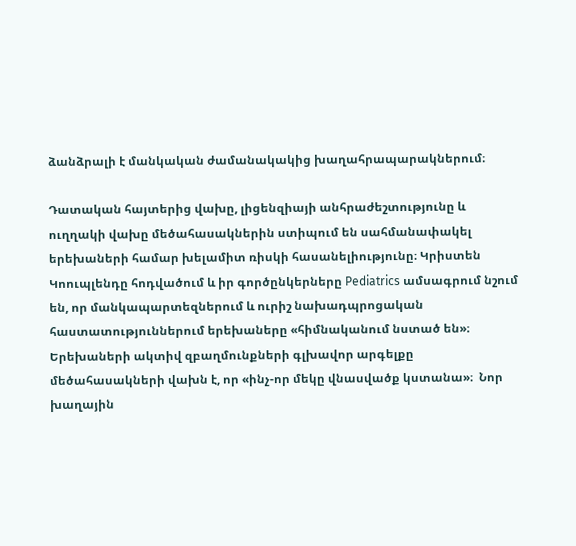ձանձրալի է մանկական ժամանակակից խաղահրապարակներում։

Դատական հայտերից վախը, լիցենզիայի անհրաժեշտությունը և ուղղակի վախը մեծահասակներին ստիպում են սահմանափակել երեխաների համար խելամիտ ռիսկի հասանելիությունը։ Կրիստեն Կոուպլենդը հոդվածում և իր գործընկերները Pediatrics ամսագրում նշում են, որ մանկապարտեզներում և ուրիշ նախադպրոցական հաստատություններում երեխաները «հիմնականում նստած են»։   Երեխաների ակտիվ զբաղմունքների գլխավոր արգելքը մեծահասակների վախն է, որ «ինչ-որ մեկը վնասվածք կստանա»։  Նոր խաղային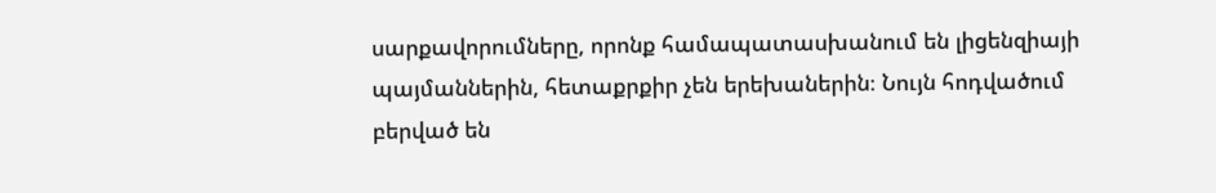սարքավորումները, որոնք համապատասխանում են լիցենզիայի պայմաններին, հետաքրքիր չեն երեխաներին։ Նույն հոդվածում բերված են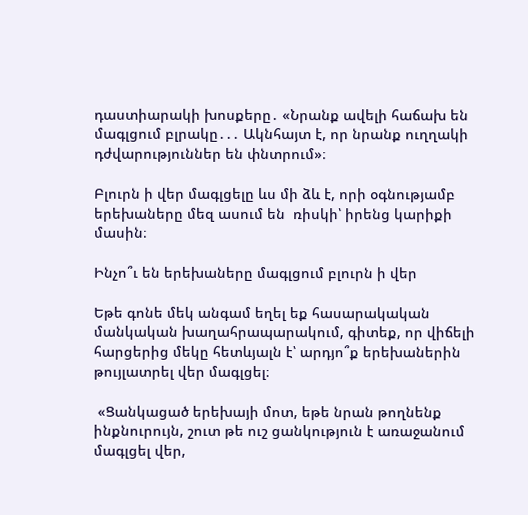դաստիարակի խոսքերը․ «Նրանք ավելի հաճախ են մագլցում բլրակը․․․ Ակնհայտ է, որ նրանք ուղղակի դժվարություններ են փնտրում»։

Բլուրն ի վեր մագլցելը ևս մի ձև է, որի օգնությամբ երեխաները մեզ ասում են  ռիսկի՝ իրենց կարիքի մասին։

Ինչո՞ւ են երեխաները մագլցում բլուրն ի վեր

Եթե գոնե մեկ անգամ եղել եք հասարակական մանկական խաղահրապարակում, գիտեք, որ վիճելի հարցերից մեկը հետևյալն է՝ արդյո՞ք երեխաներին թույլատրել վեր մագլցել։

 «Ցանկացած երեխայի մոտ, եթե նրան թողնենք ինքնուրույն, շուտ թե ուշ ցանկություն է առաջանում մագլցել վեր,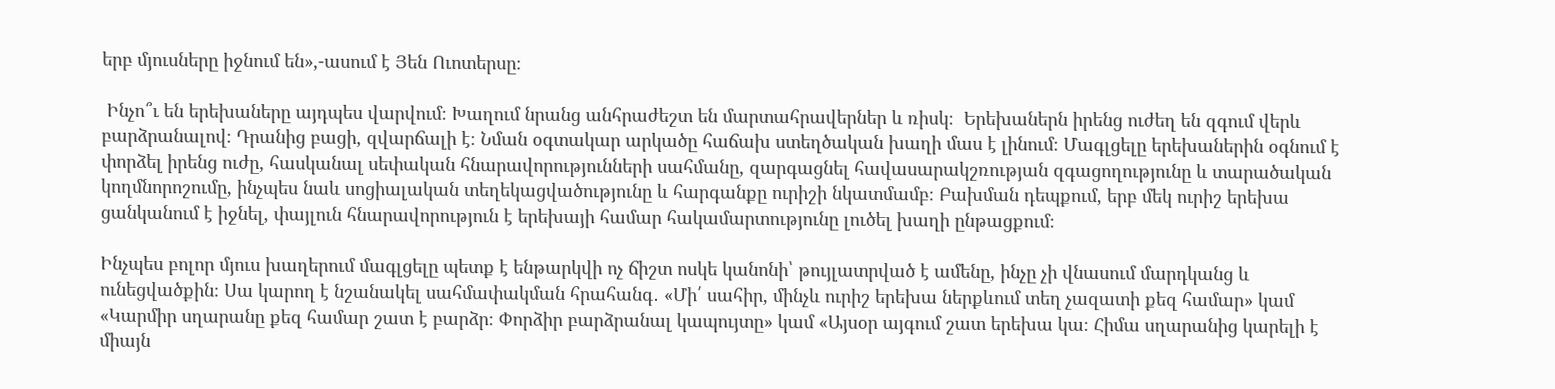երբ մյուսները իջնում են»,-ասում է Յեն Ուոտերսը։

 Ինչո՞ւ են երեխաները այդպես վարվում։ Խաղում նրանց անհրաժեշտ են մարտահրավերներ և ռիսկ։  Երեխաներն իրենց ուժեղ են զգում վերև բարձրանալով։ Դրանից բացի, զվարճալի է։ Նման օգտակար արկածը հաճախ ստեղծական խաղի մաս է լինում։ Մագլցելը երեխաներին օգնում է փորձել իրենց ուժը, հասկանալ սեփական հնարավորությունների սահմանը, զարգացնել հավասարակշռության զգացողությունը և տարածական կողմնորոշումը, ինչպես նաև սոցիալական տեղեկացվածությունը և հարգանքը ուրիշի նկատմամբ։ Բախման դեպքում, երբ մեկ ուրիշ երեխա ցանկանում է իջնել, փայլուն հնարավորություն է երեխայի համար հակամարտությունը լուծել խաղի ընթացքում։

Ինչպես բոլոր մյուս խաղերում մագլցելը պետք է ենթարկվի ոչ ճիշտ ոսկե կանոնի՝ թույլատրված է ամենը, ինչը չի վնասում մարդկանց և ունեցվածքին։ Սա կարող է նշանակել սահմափակման հրահանգ․ «Մի՛ սահիր, մինչև ուրիշ երեխա ներքևում տեղ չազատի քեզ համար» կամ «Կարմիր սղարանը քեզ համար շատ է բարձր։ Փորձիր բարձրանալ կապույտը» կամ «Այսօր այգում շատ երեխա կա։ Հիմա սղարանից կարելի է միայն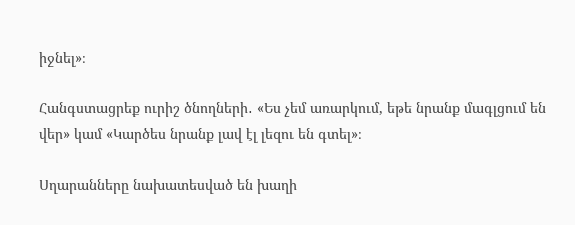իջնել»։

Հանգստացրեք ուրիշ ծնողների․ «Ես չեմ առարկում, եթե նրանք մագլցում են վեր» կամ «Կարծես նրանք լավ էլ լեզու են գտել»։

Սղարանները նախատեսված են խաղի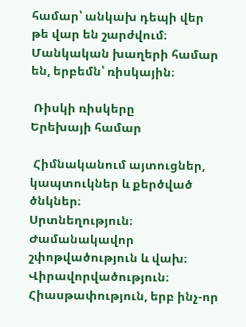համար՝ անկախ դեպի վեր թե վար են շարժվում։ Մանկական խաղերի համար են, երբեմն՝ ռիսկային։

 Ռիսկի ռիսկերը
Երեխայի համար

 Հիմնականում այտուցներ, կապտուկներ և քերծված ծնկներ։
Սրտնեղություն։
Ժամանակավոր շփոթվածություն և վախ։
Վիրավորվածություն։
Հիասթափություն, երբ ինչ-որ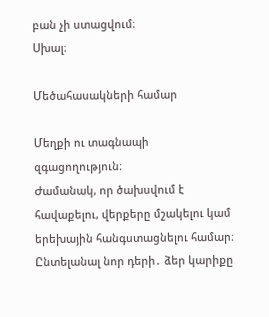բան չի ստացվում։
Սխալ։

Մեծահասակների համար

Մեղքի ու տագնապի զգացողություն։
Ժամանակ, որ ծախսվում է հավաքելու, վերքերը մշակելու կամ երեխային հանգստացնելու համար։
Ընտելանալ նոր դերի․ ձեր կարիքը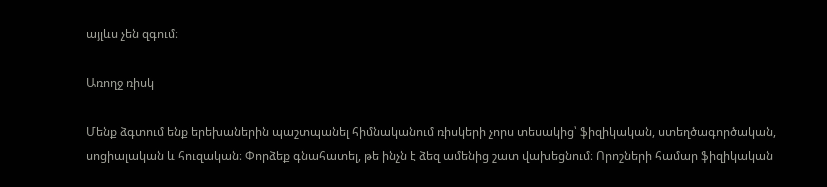այլևս չեն զգում։

Առողջ ռիսկ

Մենք ձգտում ենք երեխաներին պաշտպանել հիմնականում ռիսկերի չորս տեսակից՝ ֆիզիկական, ստեղծագործական, սոցիալական և հուզական։ Փորձեք գնահատել, թե ինչն է ձեզ ամենից շատ վախեցնում։ Որոշների համար ֆիզիկական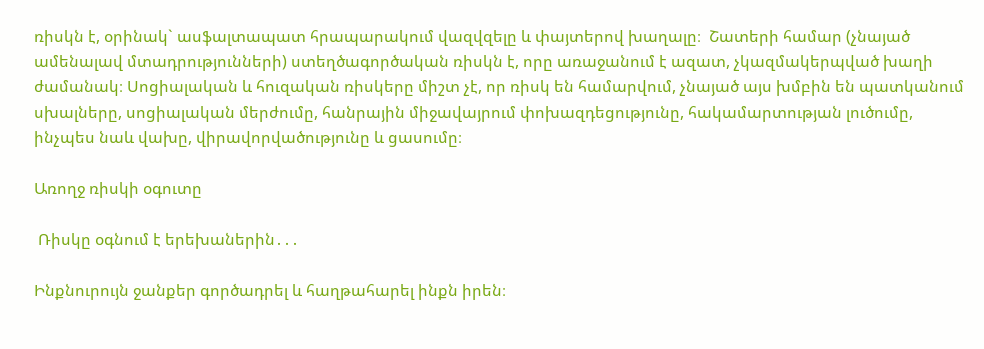ռիսկն է, օրինակ` ասֆալտապատ հրապարակում վազվզելը և փայտերով խաղալը։  Շատերի համար (չնայած ամենալավ մտադրությունների) ստեղծագործական ռիսկն է, որը առաջանում է ազատ, չկազմակերպված խաղի ժամանակ։ Սոցիալական և հուզական ռիսկերը միշտ չէ, որ ռիսկ են համարվում, չնայած այս խմբին են պատկանում սխալները, սոցիալական մերժումը, հանրային միջավայրում փոխազդեցությունը, հակամարտության լուծումը, ինչպես նաև վախը, վիրավորվածությունը և ցասումը։

Առողջ ռիսկի օգուտը

 Ռիսկը օգնում է երեխաներին․․․

Ինքնուրույն ջանքեր գործադրել և հաղթահարել ինքն իրեն։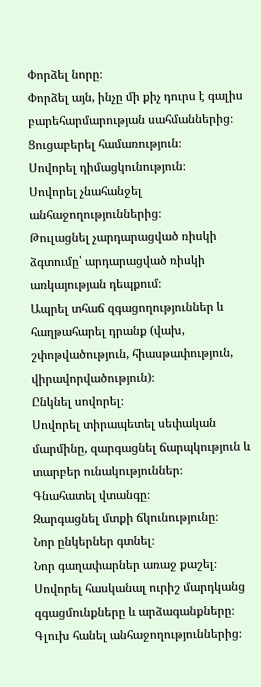Փորձել նորը։
Փորձել այն, ինչը մի քիչ դուրս է գալիս բարեհարմարության սահմաններից։
Ցուցաբերել համառություն։
Սովորել դիմացկունություն։
Սովորել չնահանջել անհաջողություններից։
Թուլացնել չարդարացված ռիսկի ձգտումը՝ արդարացված ռիսկի առկայության դեպքում։
Ապրել տհաճ զգացողություններ և  հաղթահարել դրանք (վախ, շփոթվածություն, հիասթափություն, վիրավորվածություն)։
Ընկնել սովորել։
Սովորել տիրապետել սեփական մարմինը, զարգացնել ճարպկություն և տարբեր ունակություններ։
Գնահատել վտանգը։
Զարգացնել մտքի ճկունությունը։
Նոր ընկերներ գտնել։
Նոր գաղափարներ առաջ քաշել։
Սովորել հասկանալ ուրիշ մարդկանց զգացմունքները և արձագանքները։
Գլուխ հանել անհաջողություններից։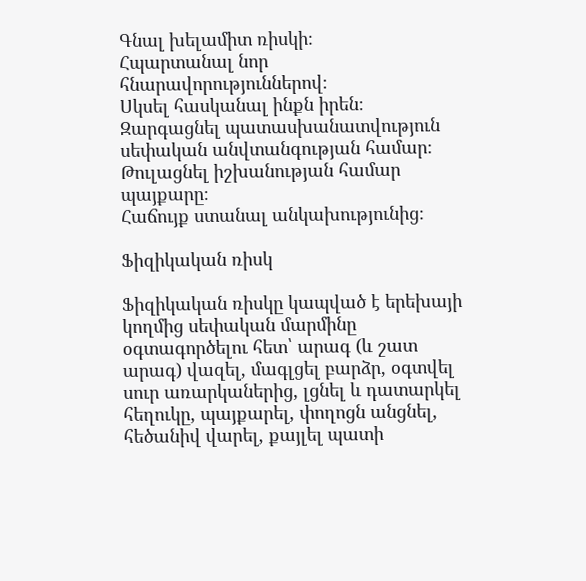Գնալ խելամիտ ռիսկի։
Հպարտանալ նոր հնարավորություններով։
Սկսել հասկանալ ինքն իրեն։
Զարգացնել պատասխանատվություն սեփական անվտանգության համար։
Թուլացնել իշխանության համար պայքարը։
Հաճույք ստանալ անկախությունից։

Ֆիզիկական ռիսկ

Ֆիզիկական ռիսկը կապված է երեխայի կողմից սեփական մարմինը օգտագործելու հետ՝ արագ (և շատ արագ) վազել, մագլցել բարձր, օգտվել սուր առարկաներից, լցնել և դատարկել հեղուկը, պայքարել, փողոցն անցնել, հեծանիվ վարել, քայլել պատի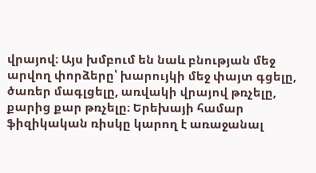վրայով։ Այս խմբում են նաև բնության մեջ արվող փորձերը՝ խարույկի մեջ փայտ գցելը, ծառեր մագլցելը, առվակի վրայով թռչելը, քարից քար թռչելը։ Երեխայի համար ֆիզիկական ռիսկը կարող է առաջանալ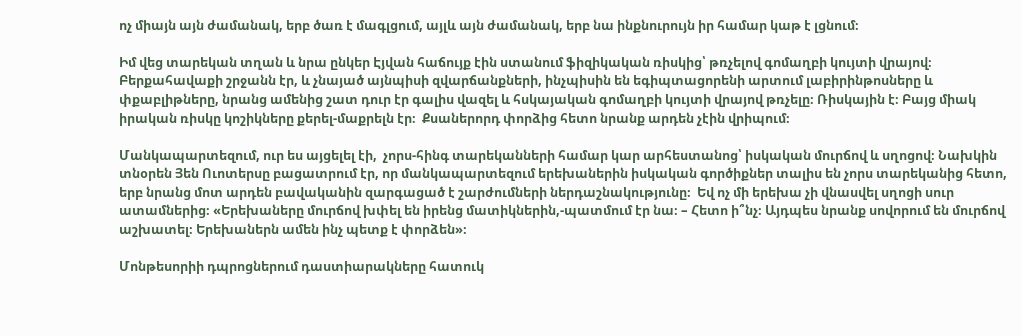ոչ միայն այն ժամանակ, երբ ծառ է մագլցում, այլև այն ժամանակ, երբ նա ինքնուրույն իր համար կաթ է լցնում։

Իմ վեց տարեկան տղան և նրա ընկեր Էյվան հաճույք էին ստանում ֆիզիկական ռիսկից՝ թռչելով գոմաղբի կույտի վրայով։ Բերքահավաքի շրջանն էր, և չնայած այնպիսի զվարճանքների, ինչպիսին են եգիպտացորենի արտում լաբիրինթոսները և փքաբլիթները, նրանց ամենից շատ դուր էր գալիս վազել և հսկայական գոմաղբի կույտի վրայով թռչելը։ Ռիսկային է։ Բայց միակ իրական ռիսկը կոշիկները քերել-մաքրելն էր։  Քսաներորդ փորձից հետո նրանք արդեն չէին վրիպում։

Մանկապարտեզում, ուր ես այցելել էի,  չորս-հինգ տարեկանների համար կար արհեստանոց՝ իսկական մուրճով և սղոցով։ Նախկին տնօրեն Յեն Ուոտերսը բացատրում էր, որ մանկապարտեզում երեխաներին իսկական գործիքներ տալիս են չորս տարեկանից հետո, երբ նրանց մոտ արդեն բավականին զարգացած է շարժումների ներդաշնակությունը։  Եվ ոչ մի երեխա չի վնասվել սղոցի սուր ատամներից։ «Երեխաները մուրճով խփել են իրենց մատիկներին,-պատմում էր նա։ – Հետո ի՞նչ։ Այդպես նրանք սովորում են մուրճով աշխատել։ Երեխաներն ամեն ինչ պետք է փորձեն»։

Մոնթեսորիի դպրոցներում դաստիարակները հատուկ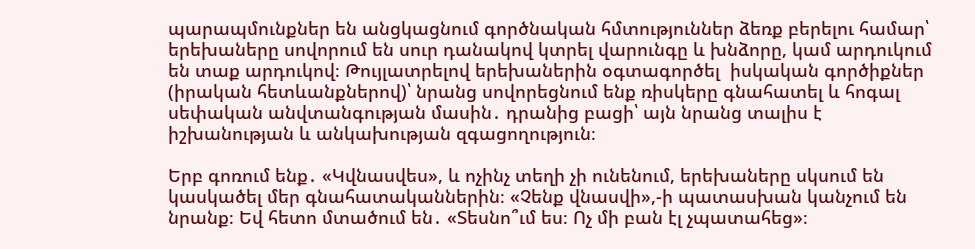պարապմունքներ են անցկացնում գործնական հմտություններ ձեռք բերելու համար՝ երեխաները սովորում են սուր դանակով կտրել վարունգը և խնձորը, կամ արդուկում են տաք արդուկով։ Թույլատրելով երեխաներին օգտագործել  իսկական գործիքներ (իրական հետևանքներով)՝ նրանց սովորեցնում ենք ռիսկերը գնահատել և հոգալ սեփական անվտանգության մասին․ դրանից բացի՝ այն նրանց տալիս է իշխանության և անկախության զգացողություն։

Երբ գոռում ենք․ «Կվնասվես», և ոչինչ տեղի չի ունենում, երեխաները սկսում են կասկածել մեր գնահատականներին։ «Չենք վնասվի»,-ի պատասխան կանչում են նրանք։ Եվ հետո մտածում են․ «Տեսնո՞ւմ ես։ Ոչ մի բան էլ չպատահեց»։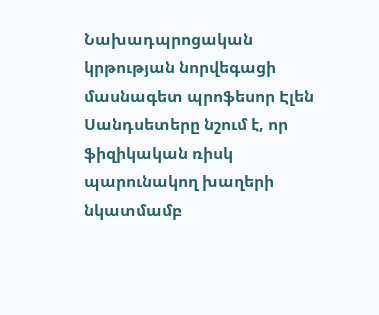Նախադպրոցական կրթության նորվեգացի մասնագետ պրոֆեսոր Էլեն Սանդսետերը նշում է, որ ֆիզիկական ռիսկ պարունակող խաղերի նկատմամբ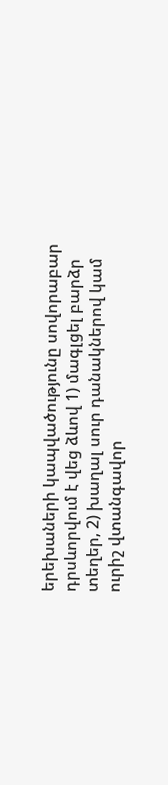երեխաների կապվածությունը սովորաբար դրսևորվում է վեց ձևով 1) մագլցել բարձր տեղեր, 2) խաղալ սուր դանակներով կամ ուրիշ վտանգավոր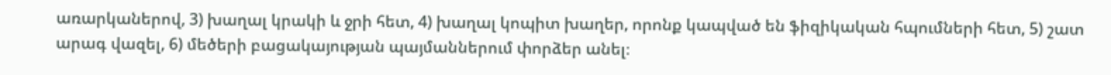առարկաներով, 3) խաղալ կրակի և ջրի հետ, 4) խաղալ կոպիտ խաղեր, որոնք կապված են ֆիզիկական հպումների հետ, 5) շատ արագ վազել, 6) մեծերի բացակայության պայմաններում փորձեր անել։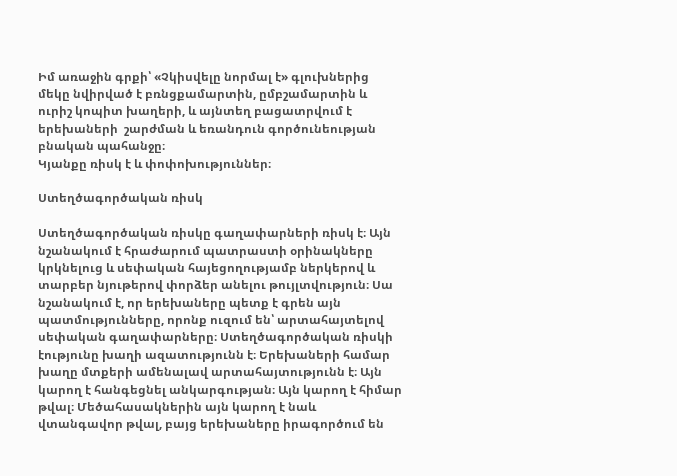Իմ առաջին գրքի՝ «Չկիսվելը նորմալ է» գլուխներից մեկը նվիրված է բռնցքամարտին, ըմբշամարտին և ուրիշ կոպիտ խաղերի, և այնտեղ բացատրվում է երեխաների  շարժման և եռանդուն գործունեության բնական պահանջը։
Կյանքը ռիսկ է և փոփոխություններ։

Ստեղծագործական ռիսկ

Ստեղծագործական ռիսկը գաղափարների ռիսկ է։ Այն նշանակում է հրաժարում պատրաստի օրինակները կրկնելուց և սեփական հայեցողությամբ ներկերով և տարբեր նյութերով փորձեր անելու թույլտվություն։ Սա նշանակում է, որ երեխաները պետք է գրեն այն պատմությունները, որոնք ուզում են՝ արտահայտելով սեփական գաղափարները։ Ստեղծագործական ռիսկի էությունը խաղի ազատությունն է։ Երեխաների համար խաղը մտքերի ամենալավ արտահայտությունն է։ Այն կարող է հանգեցնել անկարգության։ Այն կարող է հիմար թվալ։ Մեծահասակներին այն կարող է նաև վտանգավոր թվալ, բայց երեխաները իրագործում են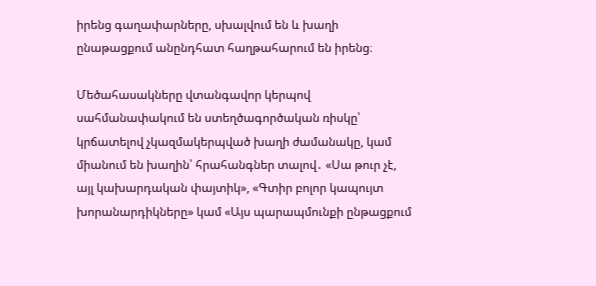իրենց գաղափարները, սխալվում են և խաղի ընաթացքում անընդհատ հաղթահարում են իրենց։

Մեծահասակները վտանգավոր կերպով սահմանափակում են ստեղծագործական ռիսկը՝ կրճատելով չկազմակերպված խաղի ժամանակը, կամ միանում են խաղին՝ հրահանգներ տալով․ «Սա թուր չէ, այլ կախարդական փայտիկ», «Գտիր բոլոր կապույտ խորանարդիկները» կամ «Այս պարապմունքի ընթացքում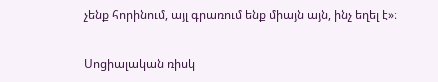չենք հորինում, այլ գրառում ենք միայն այն, ինչ եղել է»։

Սոցիալական ռիսկ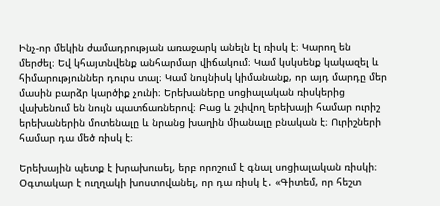Ինչ-որ մեկին ժամադրության առաջարկ անելն էլ ռիսկ է։ Կարող են մերժել։ Եվ կհայտնվենք անհարմար վիճակում։ Կամ կսկսենք կակազել և հիմարություններ դուրս տալ։ Կամ նույնիսկ կիմանանք, որ այդ մարդը մեր մասին բարձր կարծիք չունի։ Երեխաները սոցիալական ռիսկերից վախենում են նույն պատճառներով։ Բաց և շփվող երեխայի համար ուրիշ երեխաներին մոտենալը և նրանց խաղին միանալը բնական է։ Ուրիշների համար դա մեծ ռիսկ է։

Երեխային պետք է խրախուսել, երբ որոշում է գնալ սոցիալական ռիսկի։ Օգտակար է ուղղակի խոստովանել, որ դա ռիսկ է․ «Գիտեմ, որ հեշտ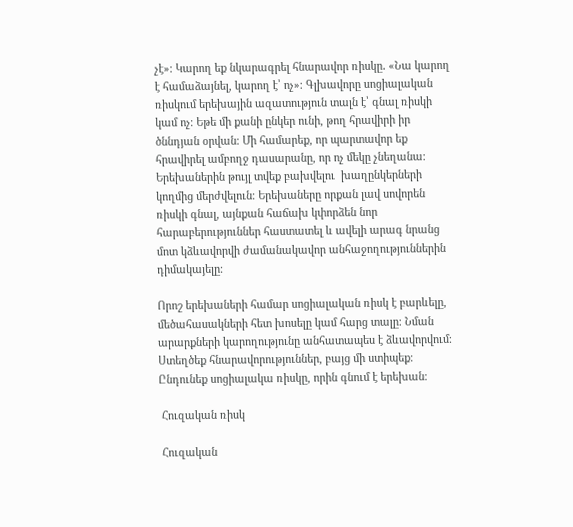չէ»։ Կարող եք նկարագրել հնարավոր ռիսկը․ «Նա կարող է համաձայնել, կարող է՝ ոչ»։ Գլխավորը սոցիալական ռիսկում երեխային ազատություն տալն է՝ գնալ ռիսկի կամ ոչ։ Եթե մի քանի ընկեր ունի, թող հրավիրի իր ծննդյան օրվան։ Մի համարեք, որ պարտավոր եք հրավիրել ամբողջ դասարանը, որ ոչ մեկը չնեղանա։ Երեխաներին թույլ տվեք բախվելու  խաղընկերների կողմից մերժվելուն։ Երեխաները որքան լավ սովորեն ռիսկի գնալ, այնքան հաճախ կփորձեն նոր հարաբերություններ հաստատել և ավելի արագ նրանց մոտ կձևավորվի ժամանակավոր անհաջողություններին դիմակայելը։

Որոշ երեխաների համար սոցիալական ռիսկ է բարևելը, մեծահասակների հետ խոսելը կամ հարց տալը։ Նման արարքների կարողությունը անհատապես է ձևավորվում։ Ստեղծեք հնարավորություններ, բայց մի ստիպեք։ Ընդունեք սոցիալակա ռիսկը, որին գնում է երեխան։

 Հուզական ռիսկ

 Հուզական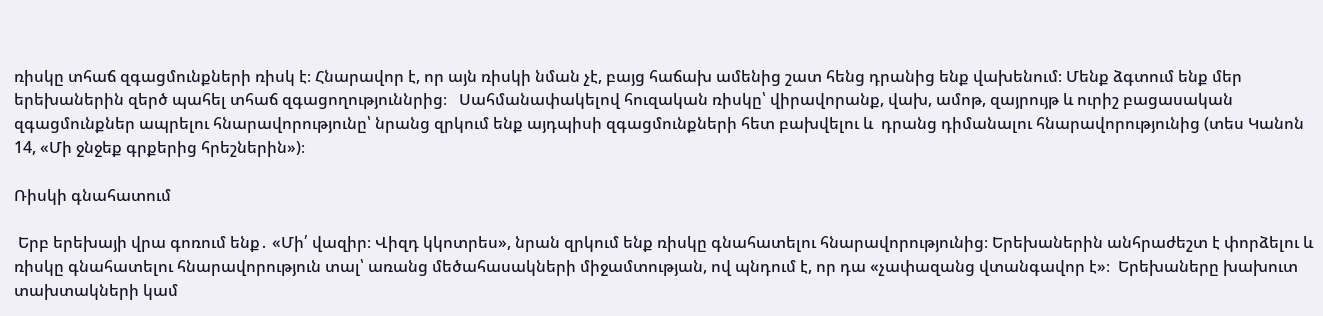ռիսկը տհաճ զգացմունքների ռիսկ է։ Հնարավոր է, որ այն ռիսկի նման չէ, բայց հաճախ ամենից շատ հենց դրանից ենք վախենում։ Մենք ձգտում ենք մեր երեխաներին զերծ պահել տհաճ զգացողություննրից։   Սահմանափակելով հուզական ռիսկը՝ վիրավորանք, վախ, ամոթ, զայրույթ և ուրիշ բացասական զգացմունքներ ապրելու հնարավորությունը՝ նրանց զրկում ենք այդպիսի զգացմունքների հետ բախվելու և  դրանց դիմանալու հնարավորությունից (տես Կանոն 14, «Մի ջնջեք գրքերից հրեշներին»)։

Ռիսկի գնահատում

 Երբ երեխայի վրա գոռում ենք․ «Մի՛ վազիր։ Վիզդ կկոտրես», նրան զրկում ենք ռիսկը գնահատելու հնարավորությունից։ Երեխաներին անհրաժեշտ է փորձելու և ռիսկը գնահատելու հնարավորություն տալ՝ առանց մեծահասակների միջամտության, ով պնդում է, որ դա «չափազանց վտանգավոր է»։  Երեխաները խախուտ տախտակների կամ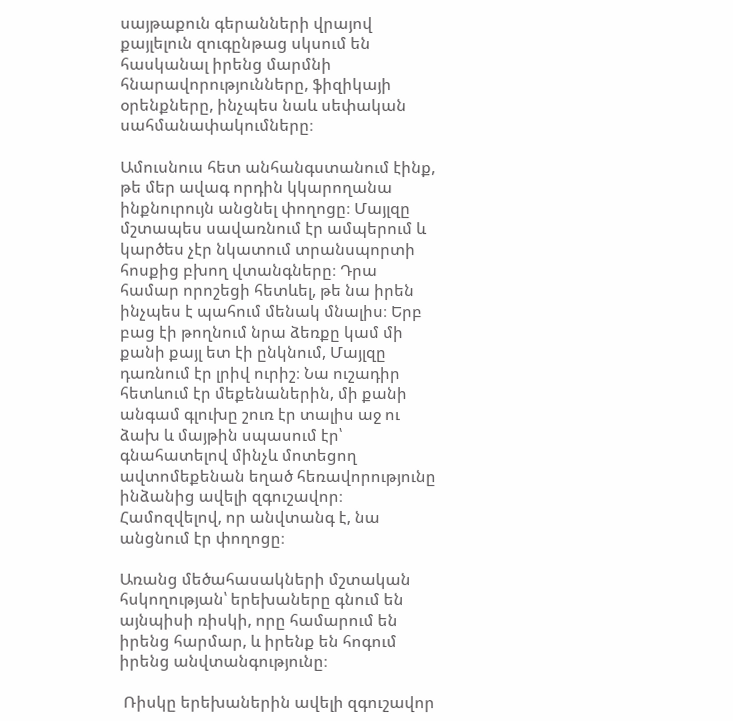սայթաքուն գերանների վրայով քայլելուն զուգընթաց սկսում են հասկանալ իրենց մարմնի հնարավորությունները, ֆիզիկայի օրենքները, ինչպես նաև սեփական սահմանափակումները։

Ամուսնուս հետ անհանգստանում էինք, թե մեր ավագ որդին կկարողանա ինքնուրույն անցնել փողոցը։ Մայլզը մշտապես սավառնում էր ամպերում և կարծես չէր նկատում տրանսպորտի հոսքից բխող վտանգները։ Դրա համար որոշեցի հետևել, թե նա իրեն ինչպես է պահում մենակ մնալիս։ Երբ բաց էի թողնում նրա ձեռքը կամ մի քանի քայլ ետ էի ընկնում, Մայլզը դառնում էր լրիվ ուրիշ։ Նա ուշադիր հետևում էր մեքենաներին, մի քանի անգամ գլուխը շուռ էր տալիս աջ ու ձախ և մայթին սպասում էր՝ գնահատելով մինչև մոտեցող ավտոմեքենան եղած հեռավորությունը ինձանից ավելի զգուշավոր։ Համոզվելով, որ անվտանգ է, նա անցնում էր փողոցը։

Առանց մեծահասակների մշտական հսկողության՝ երեխաները գնում են այնպիսի ռիսկի, որը համարում են իրենց հարմար, և իրենք են հոգում իրենց անվտանգությունը։

 Ռիսկը երեխաներին ավելի զգուշավոր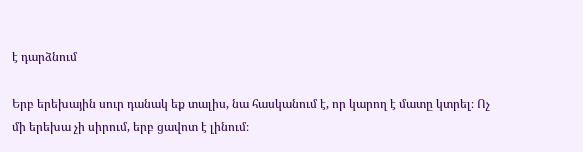է դարձնում

Երբ երեխային սուր դանակ եք տալիս, նա հասկանում է, որ կարող է մատը կտրել։ Ոչ մի երեխա չի սիրում, երբ ցավոտ է լինում։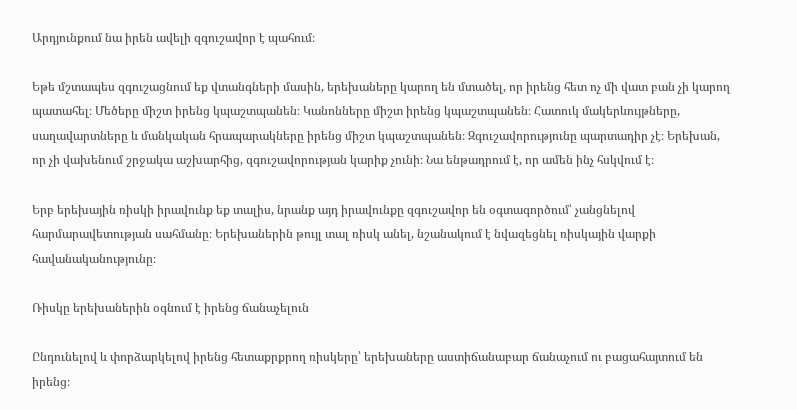Արդյունքում նա իրեն ավելի զգուշավոր է պահում։

Եթե մշտապես զգուշացնում եք վտանգների մասին, երեխաները կարող են մտածել, որ իրենց հետ ոչ մի վատ բան չի կարող պատահել։ Մեծերը միշտ իրենց կպաշտպանեն։ Կանոնները միշտ իրենց կպաշտպանեն։ Հատուկ մակերևույթները, սաղավարտները և մանկական հրապարակները իրենց միշտ կպաշտպանեն։ Զգուշավորությունը պարտադիր չէ։ Երեխան, որ չի վախենում շրջակա աշխարհից, զգուշավորության կարիք չունի։ Նա ենթադրում է, որ ամեն ինչ հսկվում է։

Երբ երեխային ռիսկի իրավունք եք տալիս, նրանք այդ իրավունքը զգուշավոր են օգտագործում՝ չանցնելով  հարմարավետության սահմանը։ Երեխաներին թույլ տալ ռիսկ անել, նշանակում է նվազեցնել ռիսկային վարքի հավանականությունը։

Ռիսկը երեխաներին օգնում է իրենց ճանաչելուն

Ընդունելով և փորձարկելով իրենց հետաքրքրող ռիսկերը՝ երեխաները աստիճանաբար ճանաչում ու բացահայտում են իրենց։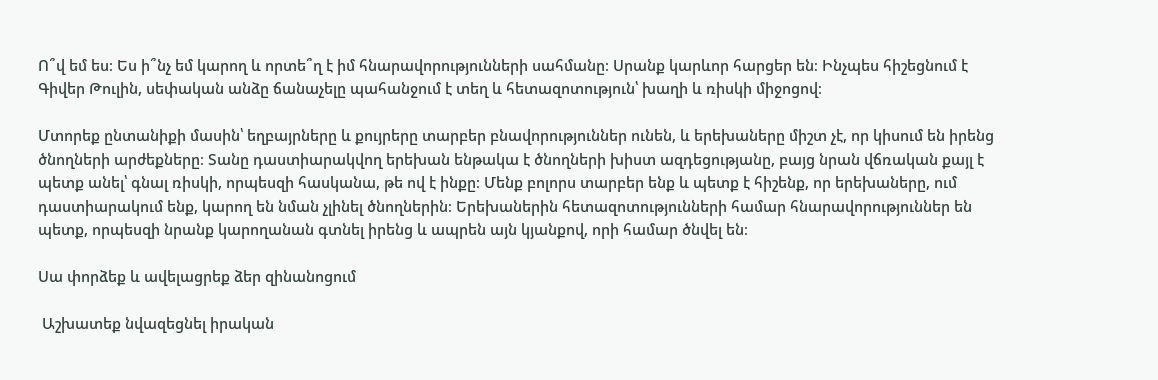Ո՞վ եմ ես։ Ես ի՞նչ եմ կարող և որտե՞ղ է իմ հնարավորությունների սահմանը։ Սրանք կարևոր հարցեր են։ Ինչպես հիշեցնում է Գիվեր Թուլին, սեփական անձը ճանաչելը պահանջում է տեղ և հետազոտություն՝ խաղի և ռիսկի միջոցով։

Մտորեք ընտանիքի մասին՝ եղբայրները և քույրերը տարբեր բնավորություններ ունեն, և երեխաները միշտ չէ, որ կիսում են իրենց ծնողների արժեքները։ Տանը դաստիարակվող երեխան ենթակա է ծնողների խիստ ազդեցությանը, բայց նրան վճռական քայլ է պետք անել՝ գնալ ռիսկի, որպեսզի հասկանա, թե ով է ինքը։ Մենք բոլորս տարբեր ենք և պետք է հիշենք, որ երեխաները, ում դաստիարակում ենք, կարող են նման չլինել ծնողներին։ Երեխաներին հետազոտությունների համար հնարավորություններ են պետք, որպեսզի նրանք կարողանան գտնել իրենց և ապրեն այն կյանքով, որի համար ծնվել են։

Սա փորձեք և ավելացրեք ձեր զինանոցում

 Աշխատեք նվազեցնել իրական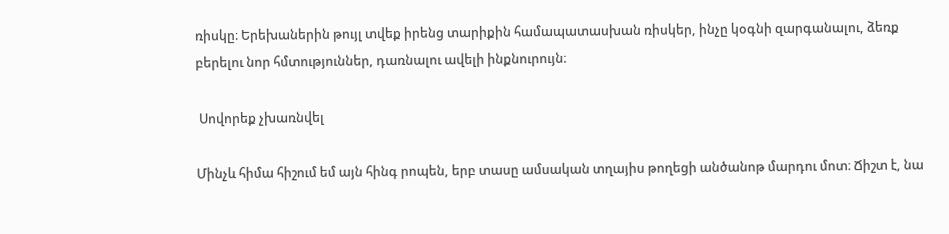ռիսկը։ Երեխաներին թույլ տվեք իրենց տարիքին համապատասխան ռիսկեր, ինչը կօգնի զարգանալու, ձեռք բերելու նոր հմտություններ, դառնալու ավելի ինքնուրույն։

 Սովորեք չխառնվել

Մինչև հիմա հիշում եմ այն հինգ րոպեն, երբ տասը ամսական տղայիս թողեցի անծանոթ մարդու մոտ։ Ճիշտ է, նա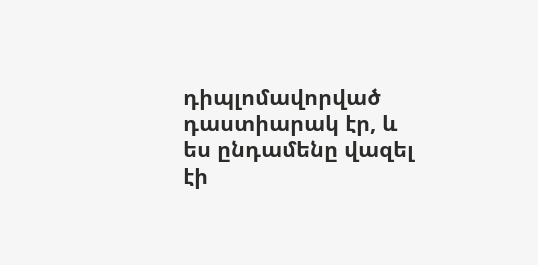դիպլոմավորված դաստիարակ էր, և ես ընդամենը վազել էի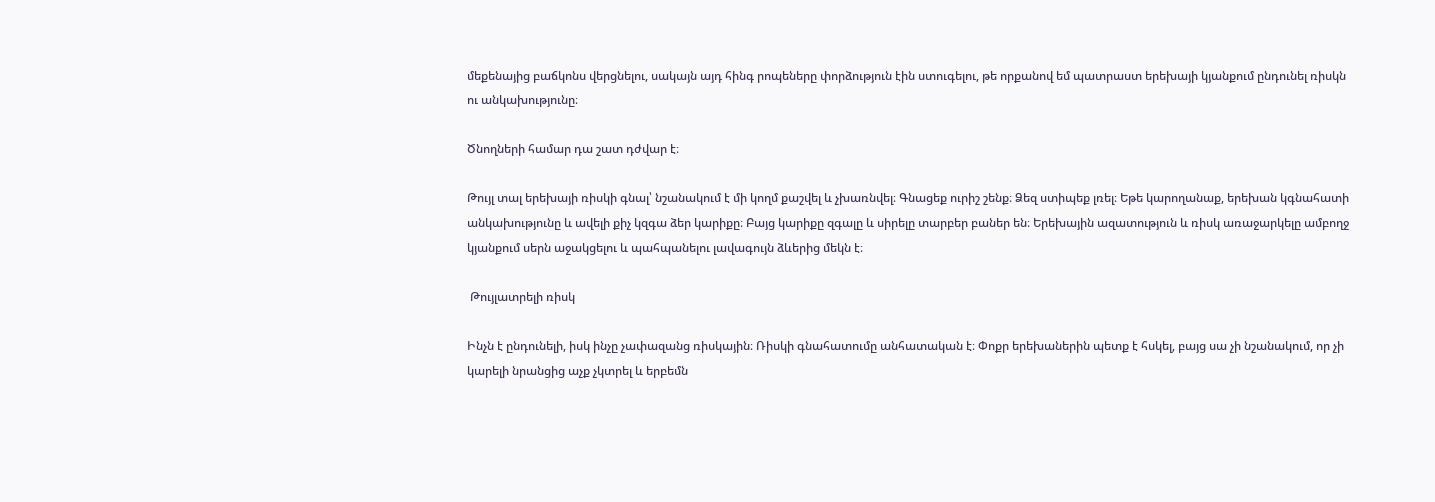մեքենայից բաճկոնս վերցնելու, սակայն այդ հինգ րոպեները փորձություն էին ստուգելու, թե որքանով եմ պատրաստ երեխայի կյանքում ընդունել ռիսկն ու անկախությունը։

Ծնողների համար դա շատ դժվար է։

Թույլ տալ երեխայի ռիսկի գնալ՝ նշանակում է մի կողմ քաշվել և չխառնվել։ Գնացեք ուրիշ շենք։ Ձեզ ստիպեք լռել։ Եթե կարողանաք, երեխան կգնահատի անկախությունը և ավելի քիչ կզգա ձեր կարիքը։ Բայց կարիքը զգալը և սիրելը տարբեր բաներ են։ Երեխային ազատություն և ռիսկ առաջարկելը ամբողջ կյանքում սերն աջակցելու և պահպանելու լավագույն ձևերից մեկն է։

 Թույլատրելի ռիսկ

Ինչն է ընդունելի, իսկ ինչը չափազանց ռիսկային։ Ռիսկի գնահատումը անհատական է։ Փոքր երեխաներին պետք է հսկել, բայց սա չի նշանակում, որ չի կարելի նրանցից աչք չկտրել և երբեմն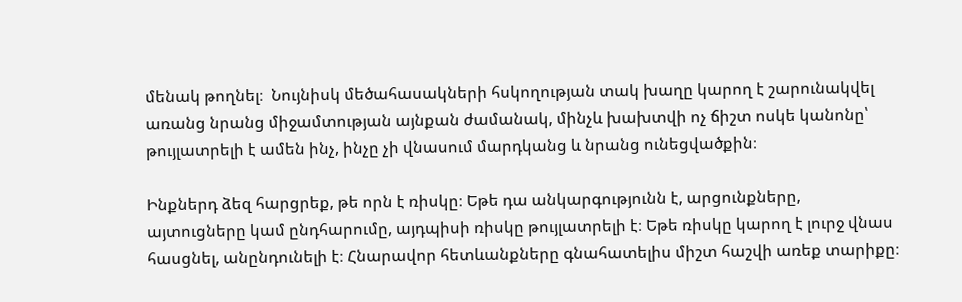մենակ թողնել։  Նույնիսկ մեծահասակների հսկողության տակ խաղը կարող է շարունակվել առանց նրանց միջամտության այնքան ժամանակ, մինչև խախտվի ոչ ճիշտ ոսկե կանոնը՝ թույլատրելի է ամեն ինչ, ինչը չի վնասում մարդկանց և նրանց ունեցվածքին։

Ինքներդ ձեզ հարցրեք, թե որն է ռիսկը։ Եթե դա անկարգությունն է, արցունքները, այտուցները կամ ընդհարումը, այդպիսի ռիսկը թույլատրելի է։ Եթե ռիսկը կարող է լուրջ վնաս հասցնել, անընդունելի է։ Հնարավոր հետևանքները գնահատելիս միշտ հաշվի առեք տարիքը։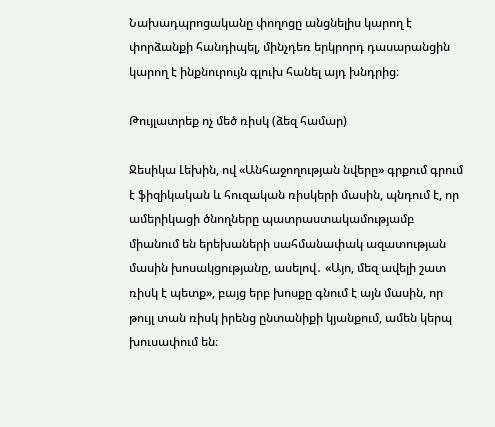Նախադպրոցականը փողոցը անցնելիս կարող է փորձանքի հանդիպել, մինչդեռ երկրորդ դասարանցին կարող է ինքնուրույն գլուխ հանել այդ խնդրից։

Թույլատրեք ոչ մեծ ռիսկ (ձեզ համար)

Ջեսիկա Լեխին, ով «Անհաջողության նվերը» գրքում գրում է ֆիզիկական և հուզական ռիսկերի մասին, պնդում է, որ ամերիկացի ծնողները պատրաստակամությամբ միանում են երեխաների սահմանափակ ազատության մասին խոսակցությանը, ասելով․ «Այո, մեզ ավելի շատ ռիսկ է պետք», բայց երբ խոսքը գնում է այն մասին, որ թույլ տան ռիսկ իրենց ընտանիքի կյանքում, ամեն կերպ խուսափում են։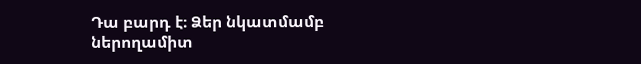Դա բարդ է։ Ձեր նկատմամբ ներողամիտ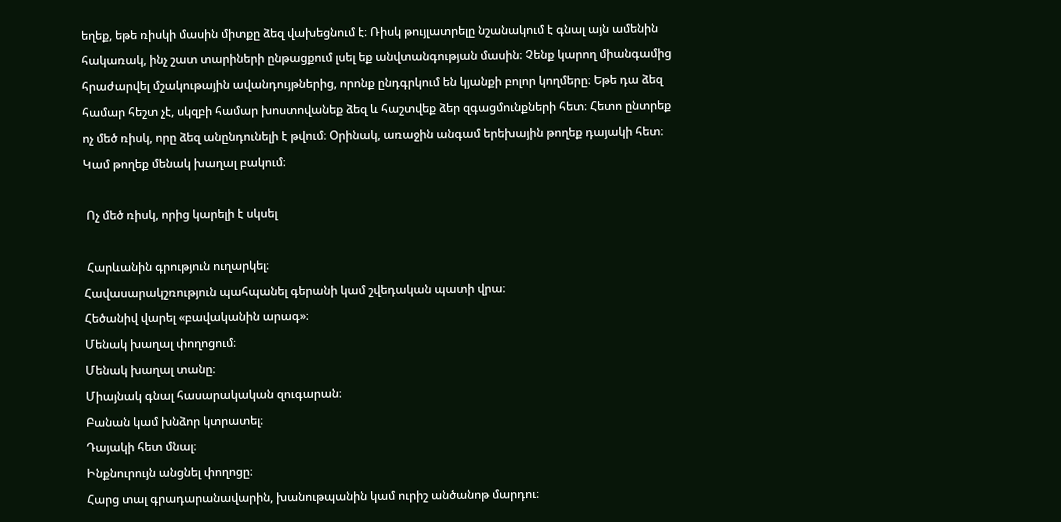եղեք, եթե ռիսկի մասին միտքը ձեզ վախեցնում է։ Ռիսկ թույլատրելը նշանակում է գնալ այն ամենին հակառակ, ինչ շատ տարիների ընթացքում լսել եք անվտանգության մասին։ Չենք կարող միանգամից հրաժարվել մշակութային ավանդույթներից, որոնք ընդգրկում են կյանքի բոլոր կողմերը։ Եթե դա ձեզ համար հեշտ չէ, սկզբի համար խոստովանեք ձեզ և հաշտվեք ձեր զգացմունքների հետ։ Հետո ընտրեք ոչ մեծ ռիսկ, որը ձեզ անընդունելի է թվում։ Օրինակ, առաջին անգամ երեխային թողեք դայակի հետ։  Կամ թողեք մենակ խաղալ բակում։

 Ոչ մեծ ռիսկ, որից կարելի է սկսել

 Հարևանին գրություն ուղարկել։
Հավասարակշռություն պահպանել գերանի կամ շվեդական պատի վրա։
Հեծանիվ վարել «բավականին արագ»։
Մենակ խաղալ փողոցում։
Մենակ խաղալ տանը։
Միայնակ գնալ հասարակական զուգարան։
Բանան կամ խնձոր կտրատել։
Դայակի հետ մնալ։
Ինքնուրույն անցնել փողոցը։
Հարց տալ գրադարանավարին, խանութպանին կամ ուրիշ անծանոթ մարդու։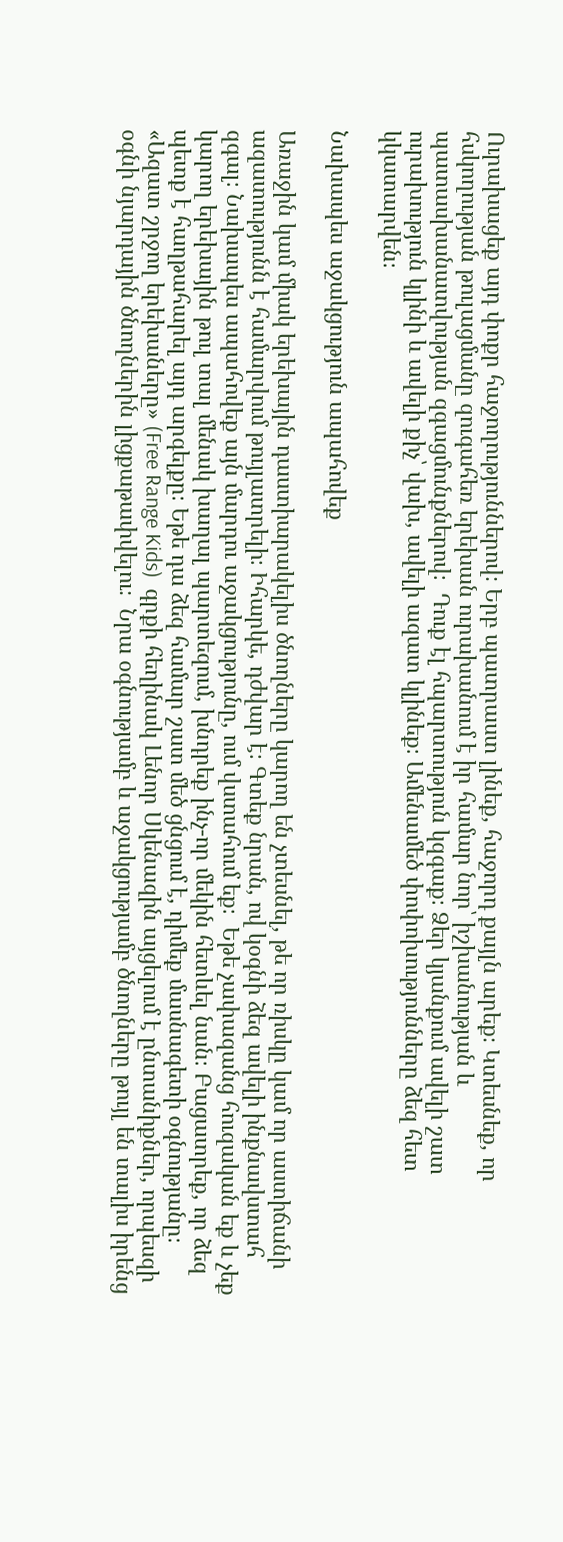Ուրախացեք այդ փոքր հաջողություններով։ Երբ պատրաստ լինեք, հաջորդ քայլն արեք։ Կտեսնեք, որ հսկողության թուլացմանը զուգահեռ երեխան ուրախանում է իր համար նոր՝ իշխանության և պատասխանատվության զգացմունքներով։  Դուք էլ հպարտություն կզգաք։ Ձեր կյանքում ավելի շատ ուրախություն կլինի և ավելի քիչ՝ վախ, ավելի ազատ կլինեք։ Ամենամեծ փոփոխությունները ձեզ հետ կկատարվեն։

Նախապես աջակցություն ապահովեք

Առաջին կամ միակ երեխային դաստիարակելիս ծնողները կարող են չտեսնել, թե որ ռիսկը կամ որ աստիճանի ազատությունն է համարվում թույլատրելի։ Իհարկե, դժվար է։ Գտեք նրան, ով կօգնի ձեզ ավելի ինքնավստահ զգալ։ Նախապես ապահովեք այն մարդու աջակցությունը, ում վստահում եք։  Եթե չափազանց հուզական եք և չեք կարող երեխային թուլ տալ մենակ խաղալ պարտեզում, խնդրեք ինչ-որ մեկին հետևել նան։ Բացատրեք, որ ձեզ պետք է հաղթահարել այդ արգելքը։ Եթե դա ձեզ համար շատ մեծ ցնցում է, դիմեք մասնագետի օգնությանը։ «Ազատ շրջող երեխաները» (Free Range Kids)  գրքի հեղինակ Լենոր Սկենազին այցելում է ընտանիքներ, որպեսզի օգնի նյարդային ծնողներին լիցքաթափվելու։  Նրա օգնությամբ և աջակցությամբ ծնողները թույլ են տալիս իրենց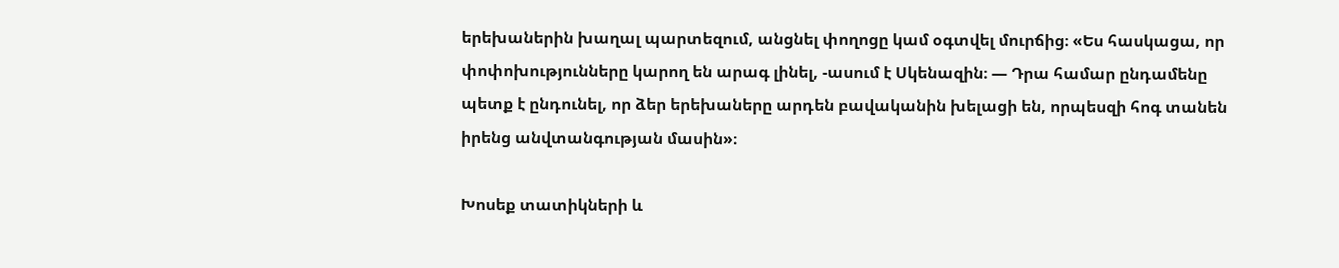երեխաներին խաղալ պարտեզում, անցնել փողոցը կամ օգտվել մուրճից։ «Ես հասկացա, որ փոփոխությունները կարող են արագ լինել, -ասում է Սկենազին։ — Դրա համար ընդամենը պետք է ընդունել, որ ձեր երեխաները արդեն բավականին խելացի են, որպեսզի հոգ տանեն իրենց անվտանգության մասին»։

Խոսեք տատիկների և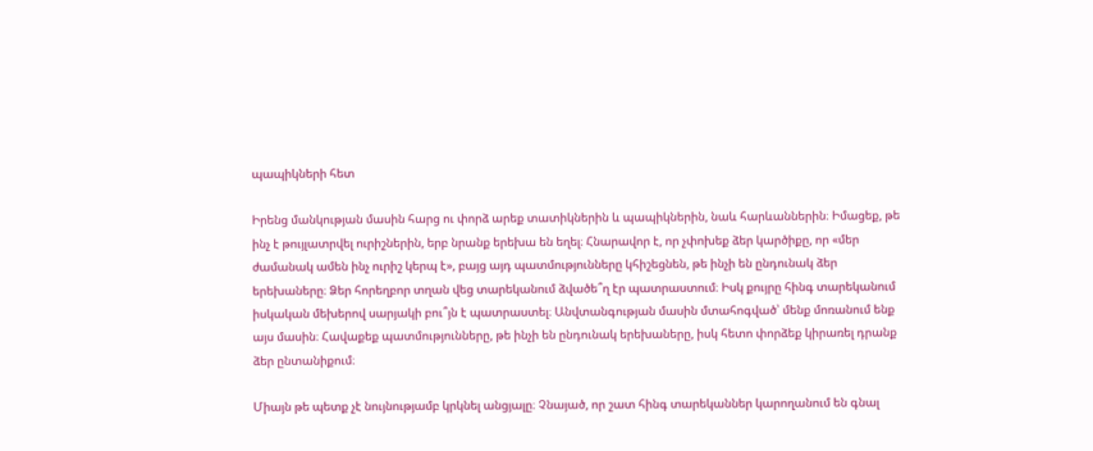պապիկների հետ

Իրենց մանկության մասին հարց ու փորձ արեք տատիկներին և պապիկներին, նաև հարևաններին։ Իմացեք, թե ինչ է թույլատրվել ուրիշներին, երբ նրանք երեխա են եղել։ Հնարավոր է, որ չփոխեք ձեր կարծիքը, որ «մեր ժամանակ ամեն ինչ ուրիշ կերպ է», բայց այդ պատմությունները կհիշեցնեն, թե ինչի են ընդունակ ձեր երեխաները։ Ձեր հորեղբոր տղան վեց տարեկանում ձվածե՞ղ էր պատրաստում։ Իսկ քույրը հինգ տարեկանում իսկական մեխերով սարյակի բու՞յն է պատրաստել։ Անվտանգության մասին մտահոգված՝ մենք մոռանում ենք այս մասին։ Հավաքեք պատմությունները, թե ինչի են ընդունակ երեխաները, իսկ հետո փորձեք կիրառել դրանք ձեր ընտանիքում։

Միայն թե պետք չէ նույնությամբ կրկնել անցյալը։ Չնայած, որ շատ հինգ տարեկաններ կարողանում են գնալ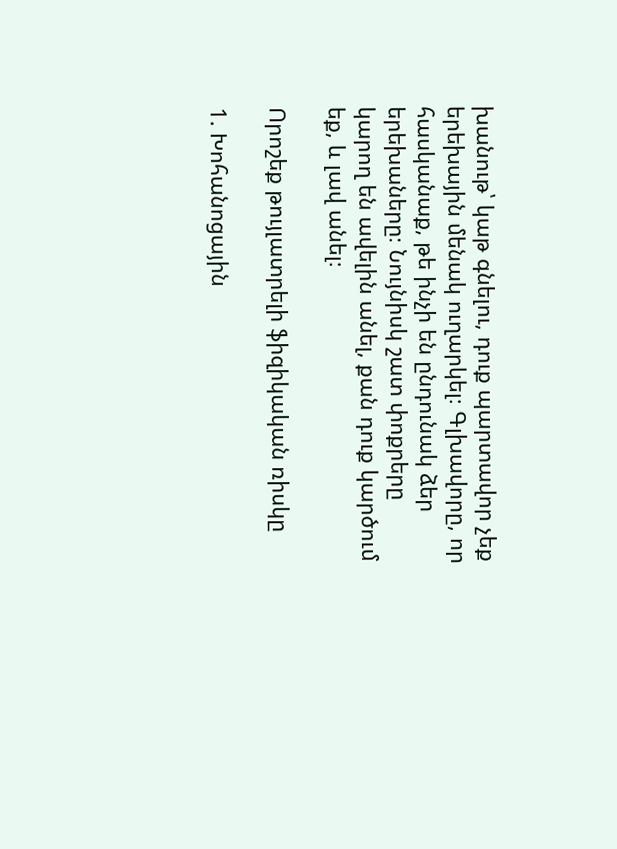խանութ՝ կաթ գնելու, դուք պարտավոր չեք երեխային մենակ ուղարկել։ Գլխավորը, որ հասկանաք, թե ինչի են ընդունակ ձեր երեխաները։ Նույնիսկ շատ փոքրերը կարող են ավելին անել, քան դուք կարծում եք, և լավ անել։

Որոշեք թույլատրելի ֆիզիկական ռիսկը

1. Խոհանոցային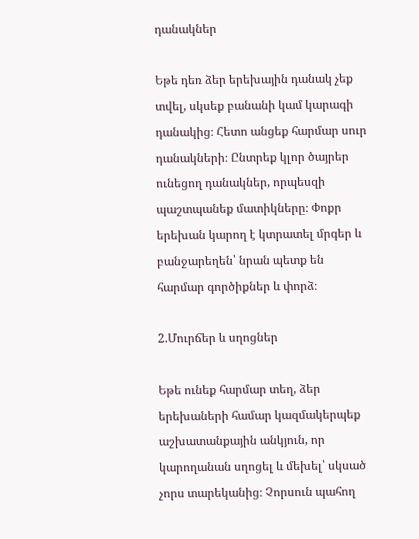դանակներ

Եթե դեռ ձեր երեխային դանակ չեք տվել, սկսեք բանանի կամ կարագի դանակից։ Հետո անցեք հարմար սուր դանակների։ Ընտրեք կլոր ծայրեր ունեցող դանակներ, որպեսզի պաշտպանեք մատիկները։ Փոքր երեխան կարող է կտրատել մրգեր և բանջարեղեն՝ նրան պետք են հարմար գործիքներ և փորձ։

2.Մուրճեր և սղոցներ

Եթե ունեք հարմար տեղ, ձեր երեխաների համար կազմակերպեք աշխատանքային անկյուն, որ կարողանան սղոցել և մեխել՝ սկսած չորս տարեկանից։ Չորսուն պահող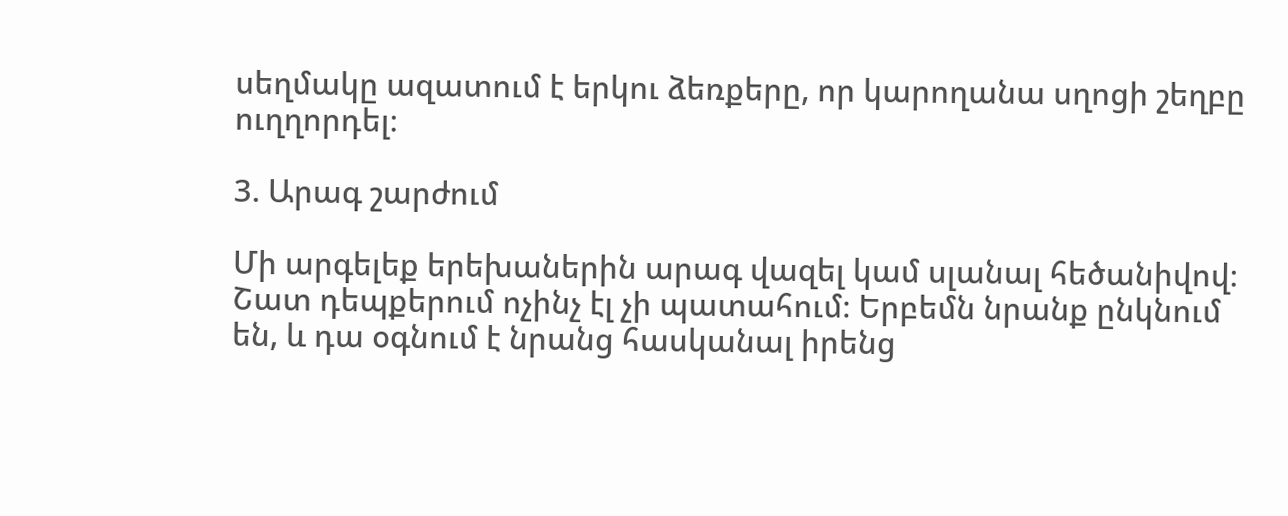սեղմակը ազատում է երկու ձեռքերը, որ կարողանա սղոցի շեղբը ուղղորդել։

3. Արագ շարժում

Մի արգելեք երեխաներին արագ վազել կամ սլանալ հեծանիվով։ Շատ դեպքերում ոչինչ էլ չի պատահում։ Երբեմն նրանք ընկնում են, և դա օգնում է նրանց հասկանալ իրենց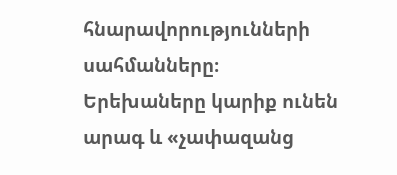հնարավորությունների սահմանները։ Երեխաները կարիք ունեն արագ և «չափազանց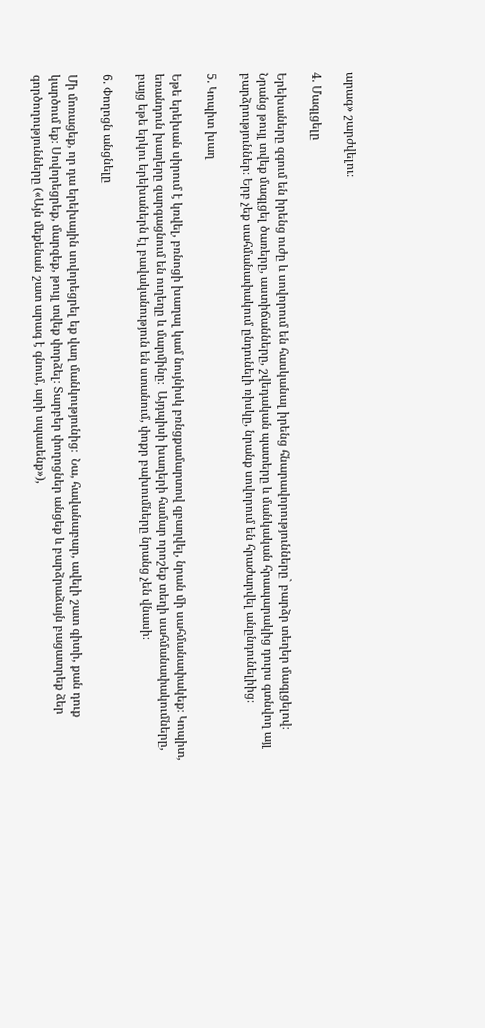արագ» շարժվելու։

4. Մագլցելը

Երեխաները զգում են իրենց ուժը և սովորում են հասկանալ իրենց հնարավորությունները` բարձր տեղեր մագլցելով։ Նրանց թույլ տվեք մագլցել ծառերը, աստիճանները, շվեդական պատերը և մանկական հրապարակից դուրս գտնվող այլ բարձրություններ։ Երբ չեք սահմանափակում ընդունելի ռիսկը, նրանք սովորում են հրաժարվել անընդունելիից։

5. Կոպիտ խաղ

Եթե երեխան սիրում է կռվել, բռնոցի խաղալ կամ նույնիսկ բռնցքամարտով զբաղվել, նրան մի սահմանափակեք։ Կոպիտ, եռանդուն խաղերը զարգացնում են ուղեղը և մարմինը։  Այդպիսի խաղերի համար որոշեք տեղի սահմանափակումները, բայց եթե երկու երեխաներն էլ բավականություն են ստանում, փոքր բախումները նրանց չեն վնասի։

6. Փողոցն անցնելը

Մի մոռացեք, որ դա երեխային սովորեցրել եք վաղ մանկությունից։  Նա, հավանաբար, ավելի շատ գիտի, քան դուք կարծում եք։ Սովորեցրեք, մարզեք, թույլ տվեք փորձել։ Տարբեր փողոցներ անցեք և բարձրաձայն բացատրեք ձեր գործողությունները («Այն մեքենան շատ արագ է գնում, արի սպասենք»),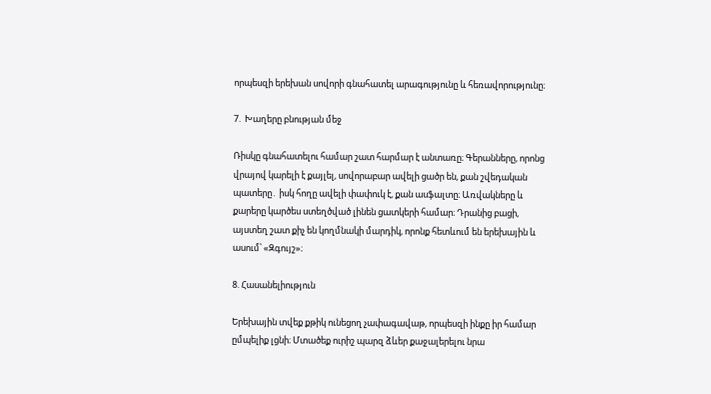որպեսզի երեխան սովորի գնահատել արագությունը և հեռավորությունը։

7.  Խաղերը բնության մեջ

Ռիսկը գնահատելու համար շատ հարմար է անտառը։ Գերանները, որոնց վրայով կարելի է քայլել, սովորաբար ավելի ցածր են, քան շվեդական պատերը․ իսկ հողը ավելի փափուկ է, քան ասֆալտը։ Առվակները և քարերը կարծես ստեղծված լինեն ցատկերի համար։ Դրանից բացի, այստեղ շատ քիչ են կողմնակի մարդիկ, որոնք հետևում են երեխային և ասում՝ «Զգույշ»։

8. Հասանելիություն

Երեխային տվեք քթիկ ունեցող չափագավաթ, որպեսզի ինքը իր համար ըմպելիք լցնի։ Մտածեք ուրիշ պարզ ձևեր քաջալերելու նրա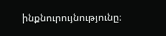ինքնուրույնությունը։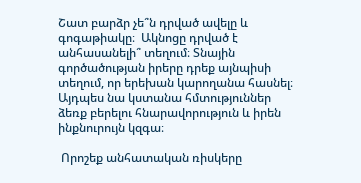Շատ բարձր չե՞ն դրված ավելը և գոգաթիակը։  Ակնոցը դրված է անհասանելի՞ տեղում։ Տնային գործածության իրերը դրեք այնպիսի տեղում, որ երեխան կարողանա հասնել։ Այդպես նա կստանա հմտություններ ձեռք բերելու հնարավորություն և իրեն ինքնուրույն կզգա։

 Որոշեք անհատական ռիսկերը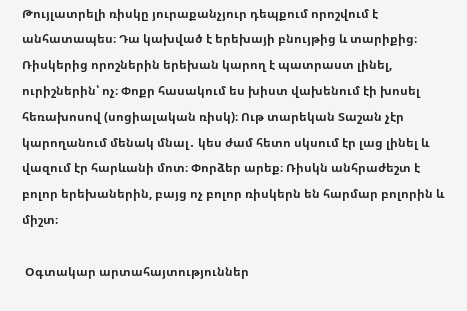Թույլատրելի ռիսկը յուրաքանչյուր դեպքում որոշվում է անհատապես։ Դա կախված է երեխայի բնույթից և տարիքից։ Ռիսկերից որոշներին երեխան կարող է պատրաստ լինել, ուրիշներին՝ ոչ։ Փոքր հասակում ես խիստ վախենում էի խոսել հեռախոսով (սոցիալական ռիսկ)։ Ութ տարեկան Տաշան չէր կարողանում մենակ մնալ․ կես ժամ հետո սկսում էր լաց լինել և վազում էր հարևանի մոտ։ Փորձեր արեք։ Ռիսկն անհրաժեշտ է բոլոր երեխաներին, բայց ոչ բոլոր ռիսկերն են հարմար բոլորին և միշտ։

 Օգտակար արտահայտություններ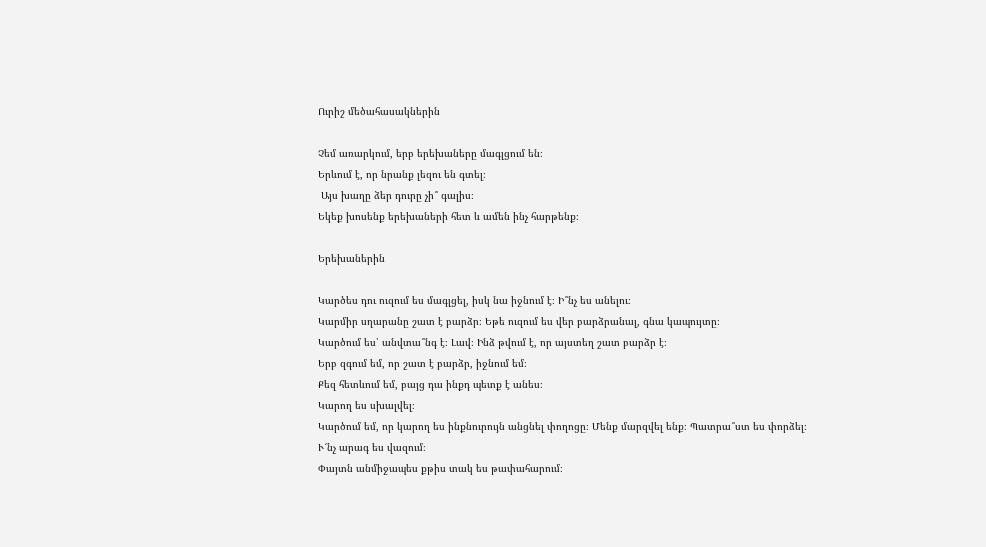Ուրիշ մեծահասակներին

Չեմ առարկում, երբ երեխաները մագլցում են։
Երևում է, որ նրանք լեզու են գտել։
 Այս խաղը ձեր դուրը չի՞ գալիս։
Եկեք խոսենք երեխաների հետ և ամեն ինչ հարթենք։

Երեխաներին

Կարծես դու ուզում ես մագլցել, իսկ նա իջնում է։ Ի՞նչ ես անելու։
Կարմիր սղարանը շատ է բարձր։ Եթե ուզում ես վեր բարձրանալ, գնա կապույտը։
Կարծում ես՝ անվտա՞նգ է։ Լավ։ Ինձ թվում է, որ այստեղ շատ բարձր է։
Երբ զգում եմ, որ շատ է բարձր, իջնում եմ։
Քեզ հետևում եմ, բայց դա ինքդ պետք է անես։
Կարող ես սխալվել։
Կարծում եմ, որ կարող ես ինքնուրույն անցնել փողոցը։ Մենք մարզվել ենք։ Պատրա՞ստ ես փորձել։
Ւ՜նչ արագ ես վազում։
Փայտն անմիջապես քթիս տակ ես թափահարում։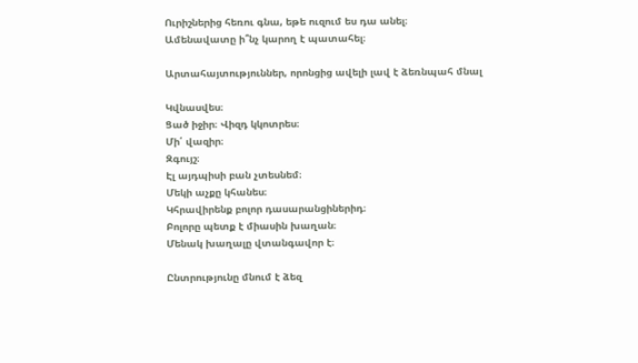Ուրիշներից հեռու գնա, եթե ուզում ես դա անել։
Ամենավատը ի՞նչ կարող է պատահել։

Արտահայտություններ, որոնցից ավելի լավ է ձեռնպահ մնալ

Կվնասվես։
Ցած իջիր։ Վիզդ կկոտրես։
Մի՛ վազիր։
Զգույշ։
Էլ այդպիսի բան չտեսնեմ։
Մեկի աչքը կհանես։
Կհրավիրենք բոլոր դասարանցիներիդ։
Բոլորը պետք է միասին խաղան։
Մենակ խաղալը վտանգավոր է։

Ընտրությունը մնում է ձեզ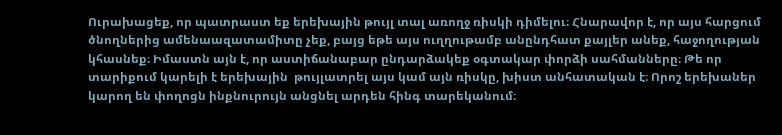Ուրախացեք, որ պատրաստ եք երեխային թույլ տալ առողջ ռիսկի դիմելու։ Հնարավոր է, որ այս հարցում ծնողներից ամենաազատամիտը չեք, բայց եթե այս ուղղութամբ անընդհատ քայլեր անեք, հաջողության կհասնեք։ Իմաստն այն է, որ աստիճանաբար ընդարձակեք օգտակար փորձի սահմանները։ Թե որ տարիքում կարելի է երեխային  թույլատրել այս կամ այն ռիսկը, խիստ անհատական է։ Որոշ երեխաներ կարող են փողոցն ինքնուրույն անցնել արդեն հինգ տարեկանում։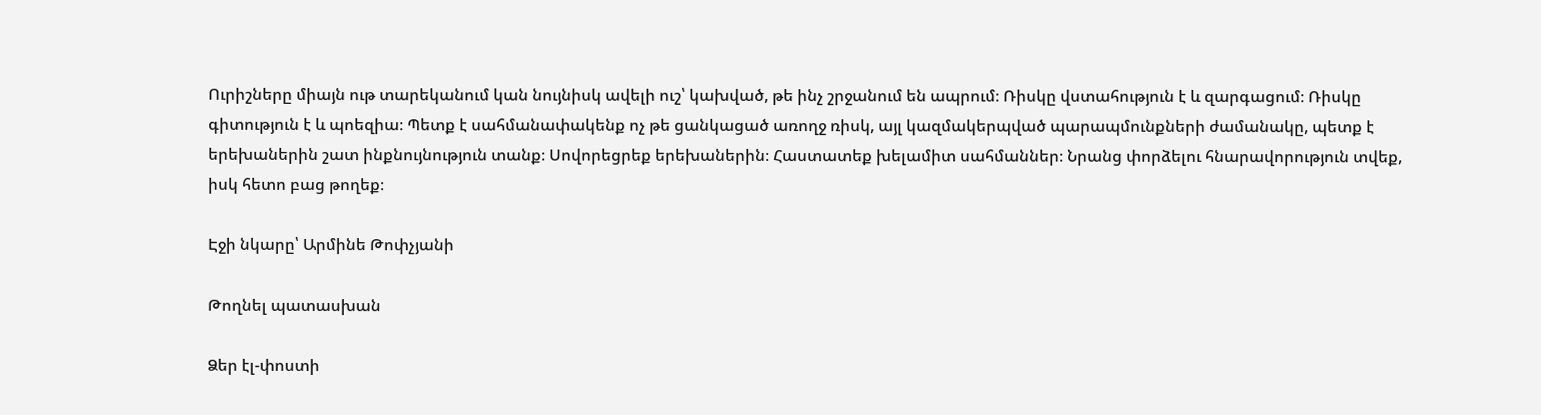Ուրիշները միայն ութ տարեկանում կան նույնիսկ ավելի ուշ՝ կախված, թե ինչ շրջանում են ապրում։ Ռիսկը վստահություն է և զարգացում։ Ռիսկը գիտություն է և պոեզիա։ Պետք է սահմանափակենք ոչ թե ցանկացած առողջ ռիսկ, այլ կազմակերպված պարապմունքների ժամանակը, պետք է երեխաներին շատ ինքնույնություն տանք։ Սովորեցրեք երեխաներին։ Հաստատեք խելամիտ սահմաններ։ Նրանց փորձելու հնարավորություն տվեք, իսկ հետո բաց թողեք։

Էջի նկարը՝ Արմինե Թոփչյանի

Թողնել պատասխան

Ձեր էլ-փոստի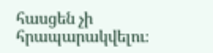հասցեն չի հրապարակվելու։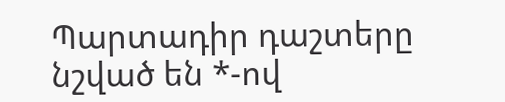Պարտադիր դաշտերը նշված են *-ով